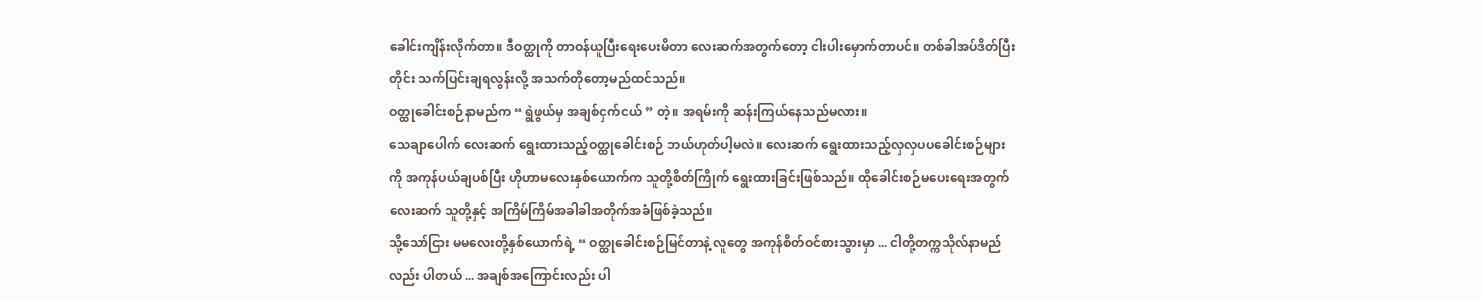ခေါင်းကျိန်းလိုက်တာ။ ဒီဝတ္ထုကို တာဝန်ယူပြီးရေးပေးမိတာ လေးဆက်အတွက်တော့ ငါးပါးမှောက်တာပင်။ တစ်ခါအပ်ဒိတ်ပြီးတိုင်း သက်ပြင်းချရလွန်းလို့ အသက်တိုတော့မည်ထင်သည်။
ဝတ္ထုခေါင်းစဉ်နာမည်က “ ရွဲဖွယ်မှ အချစ်ငှက်ငယ် ” တဲ့။ အရမ်းကို ဆန်းကြယ်နေသည်မလား။
သေချာပေါက် လေးဆက် ရွေးထားသည့်ဝတ္ထုခေါင်းစဉ် ဘယ်ဟုတ်ပါ့မလဲ။ လေးဆက် ရွေးထားသည့်လှလှပပခေါင်းစဉ်များကို အကုန်ပယ်ချပစ်ပြီး ဟိုဟာမလေးနှစ်ယောက်က သူတို့စိတ်ကြိုက် ရွေးထားခြင်းဖြစ်သည်။ ထိုခေါင်းစဉ်မပေးရေးအတွက် လေးဆက် သူတို့နှင့် အကြိမ်ကြိမ်အခါခါအတိုက်အခံဖြစ်ခဲ့သည်။
သို့သော်ငြား မမလေးတို့နှစ်ယောက်ရဲ့ “ ဝတ္ထုခေါင်းစဉ်မြင်တာနဲ့ လူတွေ အကုန်စိတ်ဝင်စားသွားမှာ ... ငါတို့တက္ကသိုလ်နာမည်လည်း ပါတယ် ... အချစ်အကြောင်းလည်း ပါ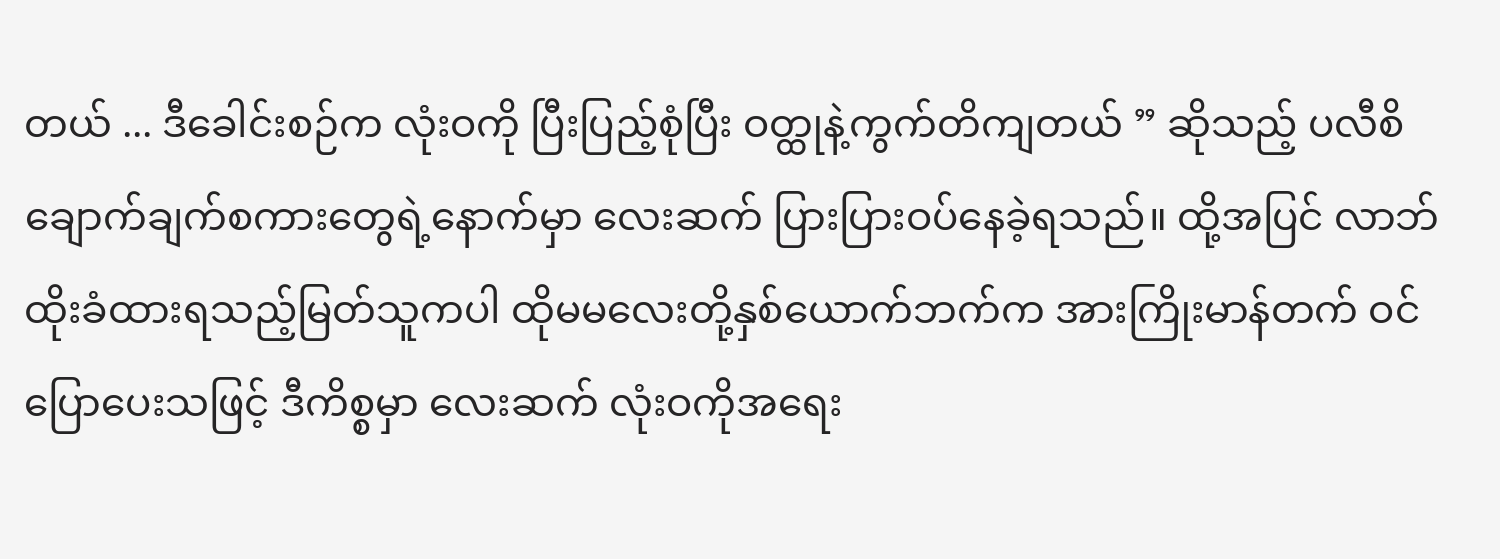တယ် ... ဒီခေါင်းစဉ်က လုံးဝကို ပြီးပြည့်စုံပြီး ဝတ္ထုနဲ့ကွက်တိကျတယ် ” ဆိုသည့် ပလီစိချောက်ချက်စကားတွေရဲ့နောက်မှာ လေးဆက် ပြားပြားဝပ်နေခဲ့ရသည်။ ထို့အပြင် လာဘ်ထိုးခံထားရသည့်မြတ်သူကပါ ထိုမမလေးတို့နှစ်ယောက်ဘက်က အားကြိုးမာန်တက် ဝင်ပြောပေးသဖြင့် ဒီကိစ္စမှာ လေးဆက် လုံးဝကိုအရေး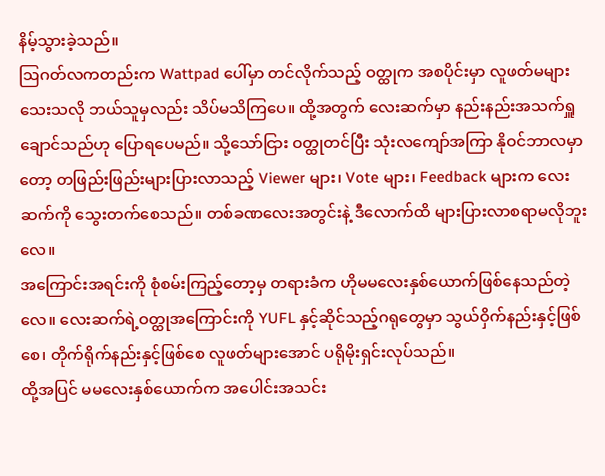နိမ့်သွားခဲ့သည်။
ဩဂတ်လကတည်းက Wattpad ပေါ်မှာ တင်လိုက်သည့် ဝတ္ထုက အစပိုင်းမှာ လူဖတ်မများသေးသလို ဘယ်သူမှလည်း သိပ်မသိကြပေ။ ထို့အတွက် လေးဆက်မှာ နည်းနည်းအသက်ရှူချောင်သည်ဟု ပြောရပေမည်။ သို့သော်ငြား ဝတ္ထုတင်ပြီး သုံးလကျော်အကြာ နိုဝင်ဘာလမှာတော့ တဖြည်းဖြည်းများပြားလာသည့် Viewer များ၊ Vote များ၊ Feedback များက လေးဆက်ကို သွေးတက်စေသည်။ တစ်ခဏလေးအတွင်းနဲ့ ဒီလောက်ထိ များပြားလာစရာမလိုဘူးလေ။
အကြောင်းအရင်းကို စုံစမ်းကြည့်တော့မှ တရားခံက ဟိုမမလေးနှစ်ယောက်ဖြစ်နေသည်တဲ့လေ။ လေးဆက်ရဲ့ဝတ္ထုအကြောင်းကို YUFL နှင့်ဆိုင်သည့်ဂရုတွေမှာ သွယ်ဝှိက်နည်းနှင့်ဖြစ်စေ၊ တိုက်ရိုက်နည်းနှင့်ဖြစ်စေ လူဖတ်များအောင် ပရိုမိုးရှင်းလုပ်သည်။
ထို့အပြင် မမလေးနှစ်ယောက်က အပေါင်းအသင်း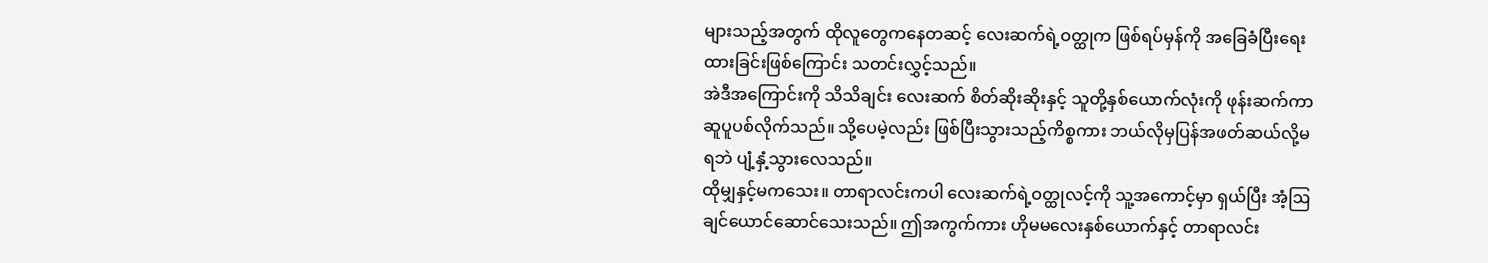များသည့်အတွက် ထိုလူတွေကနေတဆင့် လေးဆက်ရဲ့ဝတ္ထုက ဖြစ်ရပ်မှန်ကို အခြေခံပြီးရေးထားခြင်းဖြစ်ကြောင်း သတင်းလွှင့်သည်။
အဲဒီအကြောင်းကို သိသိချင်း လေးဆက် စိတ်ဆိုးဆိုးနှင့် သူတို့နှစ်ယောက်လုံးကို ဖုန်းဆက်ကာ ဆူပူပစ်လိုက်သည်။ သို့ပေမဲ့လည်း ဖြစ်ပြီးသွားသည့်ကိစ္စကား ဘယ်လိုမှပြန်အဖတ်ဆယ်လို့မရဘဲ ပျံ့နှံ့သွားလေသည်။
ထိုမျှနှင့်မကသေး။ တာရာလင်းကပါ လေးဆက်ရဲ့ဝတ္ထုလင့်ကို သူ့အကောင့်မှာ ရှယ်ပြီး အံ့ဩချင်ယောင်ဆောင်သေးသည်။ ဤအကွက်ကား ဟိုမမလေးနှစ်ယောက်နှင့် တာရာလင်း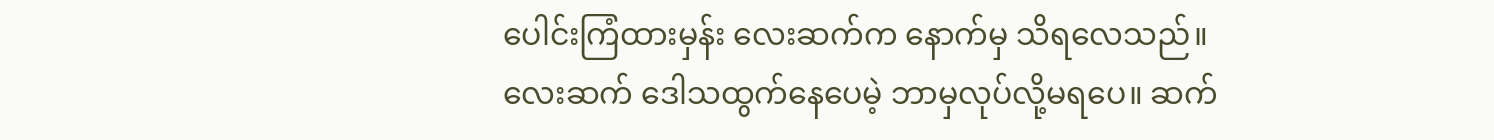ပေါင်းကြံထားမှန်း လေးဆက်က နောက်မှ သိရလေသည်။
လေးဆက် ဒေါသထွက်နေပေမဲ့ ဘာမှလုပ်လို့မရပေ။ ဆက်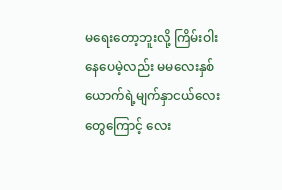မရေးတော့ဘူးလို့ ကြိမ်းဝါးနေပေမဲ့လည်း မမလေးနှစ်ယောက်ရဲ့မျက်နှာငယ်လေးတွေကြောင့် လေး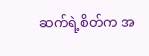ဆက်ရဲ့စိတ်က အ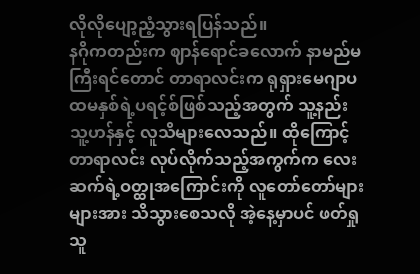လိုလိုပျော့ညံ့သွားရပြန်သည်။
နဂိုကတည်းက ဈာန်ရောင်ခလောက် နာမည်မကြီးရင်တောင် တာရာလင်းက ရုရှားမေဂျာပထမနှစ်ရဲ့ပရင့်စ်ဖြစ်သည့်အတွက် သူ့နည်းသူ့ဟန်နှင့် လူသိများလေသည်။ ထိုကြောင့် တာရာလင်း လုပ်လိုက်သည့်အကွက်က လေးဆက်ရဲ့ဝတ္ထုအကြောင်းကို လူတော်တော်များများအား သိသွားစေသလို အဲ့နေ့မှာပင် ဖတ်ရှုသူ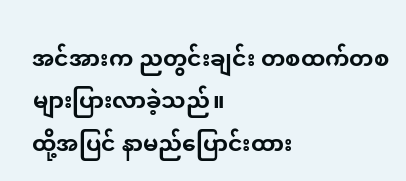အင်အားက ညတွင်းချင်း တစထက်တစများပြားလာခဲ့သည်။
ထို့အပြင် နာမည်ပြောင်းထား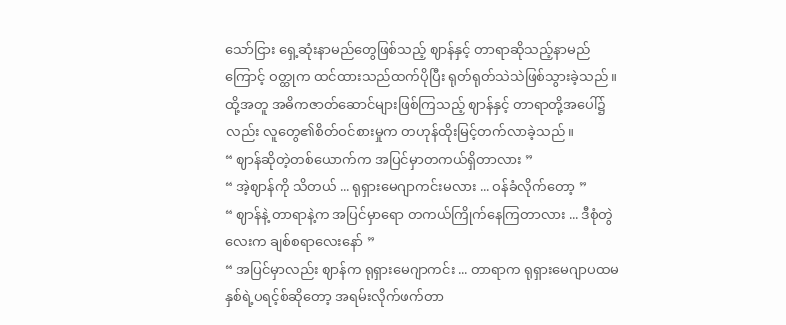သော်ငြား ရှေ့ဆုံးနာမည်တွေဖြစ်သည့် ဈာန်နှင့် တာရာဆိုသည့်နာမည်ကြောင့် ဝတ္ထုက ထင်ထားသည်ထက်ပိုပြီး ရုတ်ရုတ်သဲသဲဖြစ်သွားခဲ့သည်။ ထို့အတူ အဓိကဇာတ်ဆောင်များဖြစ်ကြသည့် ဈာန်နှင့် တာရာတို့အပေါ်၌လည်း လူတွေ၏စိတ်ဝင်စားမှုက တဟုန်ထိုးမြင့်တက်လာခဲ့သည်။
“ ဈာန်ဆိုတဲ့တစ်ယောက်က အပြင်မှာတကယ်ရှိတာလား ”
“ အဲ့ဈာန်ကို သိတယ် ... ရုရှားမေဂျာကင်းမလား ... ဝန်ခံလိုက်တော့ ”
“ ဈာန်နဲ့ တာရာနဲ့က အပြင်မှာရော တကယ်ကြိုက်နေကြတာလား ... ဒီစုံတွဲလေးက ချစ်စရာလေးနော် ”
“ အပြင်မှာလည်း ဈာန်က ရုရှားမေဂျာကင်း ... တာရာက ရုရှားမေဂျာပထမနှစ်ရဲ့ပရင့်စ်ဆိုတော့ အရမ်းလိုက်ဖက်တာ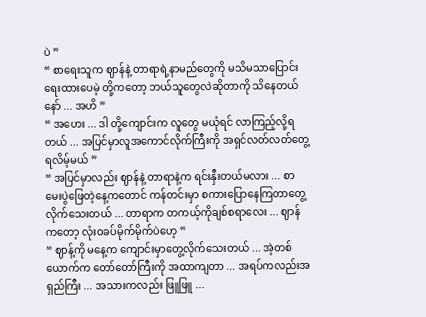ပဲ ”
“ စာရေးသူက ဈာန်နဲ့ တာရာရဲ့နာမည်တွေကို မသိမသာပြောင်းရေးထားပေမဲ့ တို့ကတော့ ဘယ်သူတွေလဲဆိုတာကို သိနေတယ်နော် ... အဟိ ”
“ အဟေး ... ဒါ တို့ကျောင်းက လူတွေ မယုံရင် လာကြည့်လို့ရတယ် ... အပြင်မှာလူအကောင်လိုက်ကြီးကို အရှင်လတ်လတ်တွေ့ရလိမ့်မယ် ”
“ အပြင်မှာလည်း ဈာန်နဲ့ တာရာနဲ့က ရင်းနှီးတယ်မလား ... စာမေးပွဲဖြေတဲ့နေ့ကတောင် ကန်တင်းမှာ စကားပြောနေကြတာတွေ့လိုက်သေးတယ် ... တာရာက တကယ့်ကိုချစ်စရာလေး ... ဈာန်ကတော့ လုံးဝခပ်မိုက်မိုက်ပဲဟေ့ ”
“ ဈာန့်ကို မနေ့က ကျောင်းမှာတွေ့လိုက်သေးတယ် ... အဲ့တစ်ယောက်က တော်တော်ကြီးကို အထာကျတာ ... အရပ်ကလည်းအရှည်ကြီး ... အသားကလည်း ဖြူဖြူ ...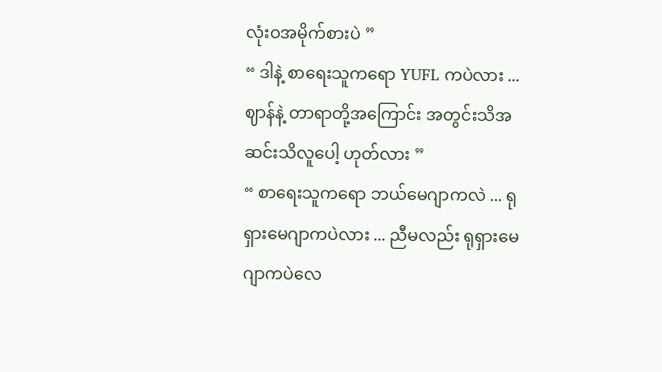လုံးဝအမိုက်စားပဲ ”
“ ဒါနဲ့ စာရေးသူကရော YUFL ကပဲလား ... ဈာန်နဲ့ တာရာတို့အကြောင်း အတွင်းသိအဆင်းသိလူပေါ့ ဟုတ်လား ”
“ စာရေးသူကရော ဘယ်မေဂျာကလဲ ... ရုရှားမေဂျာကပဲလား ... ညီမလည်း ရုရှားမေဂျာကပဲလေ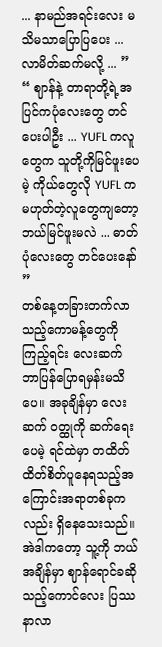... နာမည်အရင်းလေး မသိမသာပြောပြပေး ... လာမိတ်ဆက်မလို့ ... ”
“ ဈာန်နဲ့ တာရာတို့ရဲ့အပြင်ကပုံလေးတွေ တင်ပေးပါဦး ... YUFL ကလူတွေက သူတို့ကိုမြင်ဖူးပေမဲ့ ကိုယ်တွေလို YUFL ကမဟုတ်တဲ့လူတွေကျတော့ ဘယ်မြင်ဖူးမလဲ ... ဓာတ်ပုံလေးတွေ တင်ပေးနော် ”
တစ်နေ့တခြားတက်လာသည့်ကောမန့်တွေကို ကြည့်ရင်း လေးဆက် ဘာပြန်ပြောရမှန်းမသိပေ။ အခုချိန်မှာ လေးဆက် ဝတ္ထုကို ဆက်ရေးပေမဲ့ ရင်ထဲမှာ တထိတ်ထိတ်စိတ်ပူနေရသည့်အကြောင်းအရာတစ်ခုကလည်း ရှိနေသေးသည်။ အဲဒါကတော့ သူ့ကို ဘယ်အချိန်မှာ ဈာန်ရောင်ခဆိုသည့်ကောင်လေး ပြဿနာလာ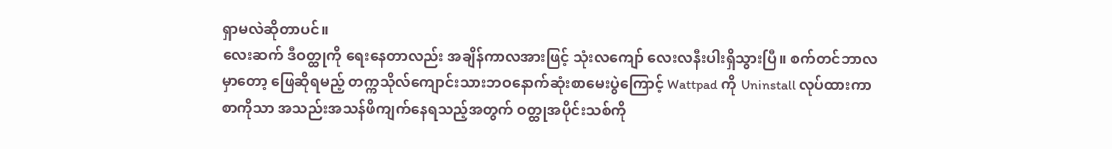ရှာမလဲဆိုတာပင်။
လေးဆက် ဒီဝတ္ထုကို ရေးနေတာလည်း အချိန်ကာလအားဖြင့် သုံးလကျော် လေးလနီးပါးရှိသွားပြီ။ စက်တင်ဘာလမှာတော့ ဖြေဆိုရမည့် တက္ကသိုလ်ကျောင်းသားဘဝနောက်ဆုံးစာမေးပွဲကြောင့် Wattpad ကို Uninstall လုပ်ထားကာ စာကိုသာ အသည်းအသန်ဖိကျက်နေရသည့်အတွက် ဝတ္ထုအပိုင်းသစ်ကို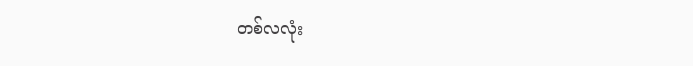တစ်လလုံး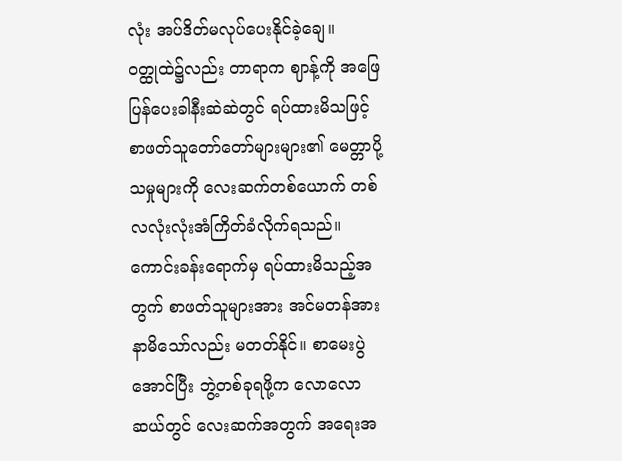လုံး အပ်ဒိတ်မလုပ်ပေးနိုင်ခဲ့ချေ။
ဝတ္ထုထဲ၌လည်း တာရာက ဈာန့်ကို အဖြေပြန်ပေးခါနီးဆဲဆဲတွင် ရပ်ထားမိသဖြင့် စာဖတ်သူတော်တော်များများ၏ မေတ္တာပို့သမှုများကို လေးဆက်တစ်ယောက် တစ်လလုံးလုံးအံကြိတ်ခံလိုက်ရသည်။ ကောင်းခန်းရောက်မှ ရပ်ထားမိသည့်အတွက် စာဖတ်သူများအား အင်မတန်အားနာမိသော်လည်း မတတ်နိုင်။ စာမေးပွဲအောင်ပြီး ဘွဲ့တစ်ခုရဖို့က လောလောဆယ်တွင် လေးဆက်အတွက် အရေးအ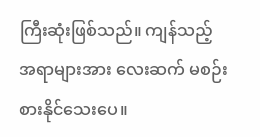ကြီးဆုံးဖြစ်သည်။ ကျန်သည့်အရာများအား လေးဆက် မစဉ်းစားနိုင်သေးပေ။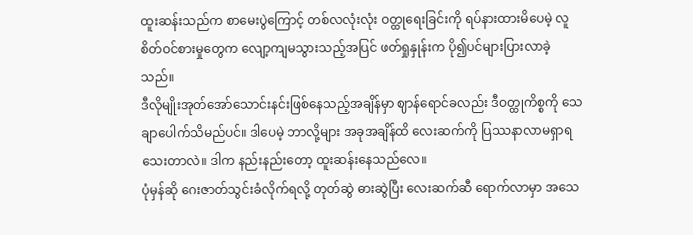ထူးဆန်းသည်က စာမေးပွဲကြောင့် တစ်လလုံးလုံး ဝတ္ထုရေးခြင်းကို ရပ်နားထားမိပေမဲ့ လူစိတ်ဝင်စားမှုတွေက လျော့ကျမသွားသည့်အပြင် ဖတ်ရှုနှုန်းက ပို၍ပင်များပြားလာခဲ့သည်။
ဒီလိုမျိုးအုတ်အော်သောင်းနင်းဖြစ်နေသည့်အချိန်မှာ ဈာန်ရောင်ခလည်း ဒီဝတ္ထုကိစ္စကို သေချာပေါက်သိမည်ပင်။ ဒါပေမဲ့ ဘာလို့များ အခုအချိန်ထိ လေးဆက်ကို ပြဿနာလာမရှာရသေးတာလဲ။ ဒါက နည်းနည်းတော့ ထူးဆန်းနေသည်လေ။
ပုံမှန်ဆို ဂေးဇာတ်သွင်းခံလိုက်ရလို့ တုတ်ဆွဲ ဓားဆွဲပြီး လေးဆက်ဆီ ရောက်လာမှာ အသေ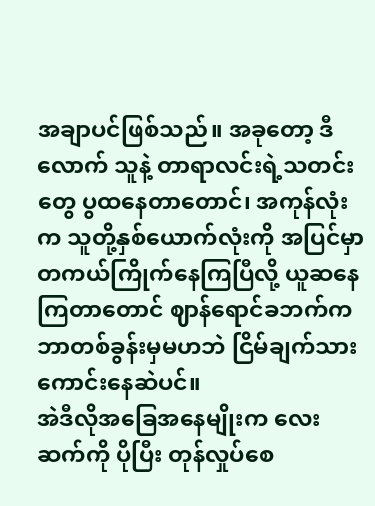အချာပင်ဖြစ်သည်။ အခုတော့ ဒီလောက် သူနဲ့ တာရာလင်းရဲ့သတင်းတွေ ပွထနေတာတောင်၊ အကုန်လုံးက သူတို့နှစ်ယောက်လုံးကို အပြင်မှာတကယ်ကြိုက်နေကြပြီလို့ ယူဆနေကြတာတောင် ဈာန်ရောင်ခဘက်က ဘာတစ်ခွန်းမှမဟဘဲ ငြိမ်ချက်သားကောင်းနေဆဲပင်။
အဲဒီလိုအခြေအနေမျိုးက လေးဆက်ကို ပိုပြီး တုန်လှုပ်စေ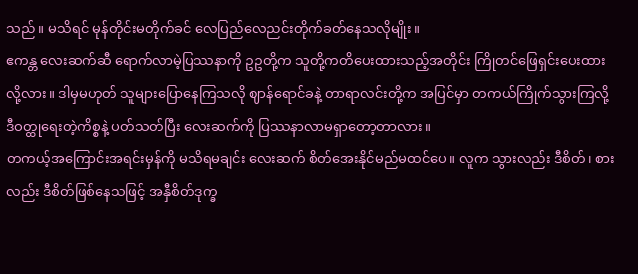သည်။ မသိရင် မုန်တိုင်းမတိုက်ခင် လေပြည်လေညင်းတိုက်ခတ်နေသလိုမျိုး။
ဧကန္တ လေးဆက်ဆီ ရောက်လာမဲ့ပြဿနာကို ဥဥတို့က သူတို့ကတိပေးထားသည့်အတိုင်း ကြိုတင်ဖြေရှင်းပေးထားလို့လား။ ဒါမှမဟုတ် သူများပြောနေကြသလို ဈာန်ရောင်ခနဲ့ တာရာလင်းတို့က အပြင်မှာ တကယ်ကြိုက်သွားကြလို့ ဒီဝတ္ထုရေးတဲ့ကိစ္စနဲ့ ပတ်သတ်ပြီး လေးဆက်ကို ပြဿနာလာမရှာတော့တာလား။
တကယ့်အကြောင်းအရင်းမှန်ကို မသိရမချင်း လေးဆက် စိတ်အေးနိုင်မည်မထင်ပေ။ လူက သွားလည်း ဒီစိတ်၊ စားလည်း ဒီစိတ်ဖြစ်နေသဖြင့် အနှီစိတ်ဒုက္ခ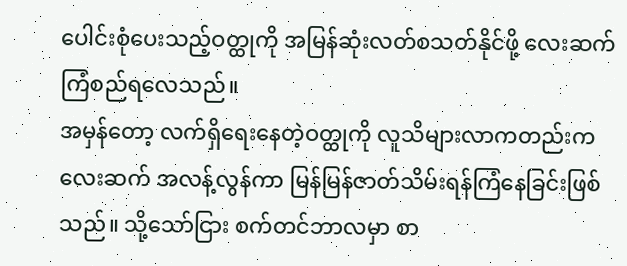ပေါင်းစုံပေးသည့်ဝတ္ထုကို အမြန်ဆုံးလတ်စသတ်နိုင်ဖို့ လေးဆက် ကြံစည်ရလေသည်။
အမှန်တော့ လက်ရှိရေးနေတဲ့ဝတ္ထုကို လူသိများလာကတည်းက လေးဆက် အလန့်လွန်ကာ မြန်မြန်ဇာတ်သိမ်းရန်ကြံနေခြင်းဖြစ်သည်။ သို့သော်ငြား စက်တင်ဘာလမှာ စာ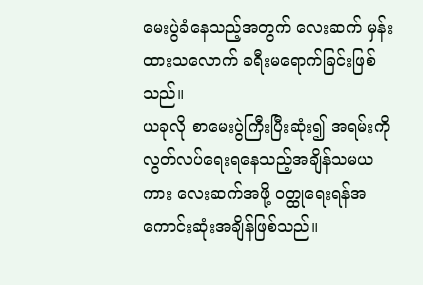မေးပွဲခံနေသည့်အတွက် လေးဆက် မှန်းထားသလောက် ခရီးမရောက်ခြင်းဖြစ်သည်။
ယခုလို စာမေးပွဲကြီးပြီးဆုံး၍ အရမ်းကိုလွတ်လပ်ရေးရနေသည့်အချိန်သမယကား လေးဆက်အဖို့ ဝတ္ထုရေးရန်အကောင်းဆုံးအချိန်ဖြစ်သည်။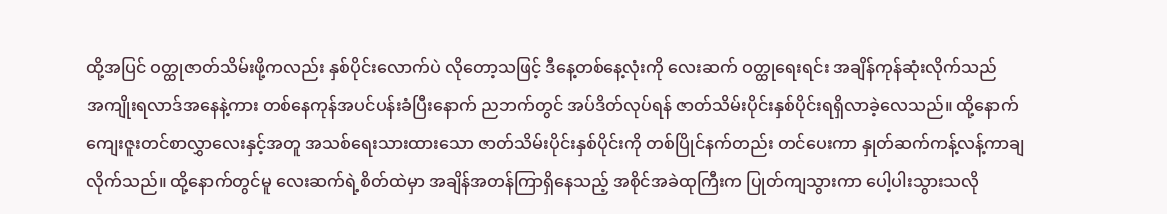ထို့အပြင် ဝတ္ထုဇာတ်သိမ်းဖို့ကလည်း နှစ်ပိုင်းလောက်ပဲ လိုတော့သဖြင့် ဒီနေ့တစ်နေ့လုံးကို လေးဆက် ဝတ္ထုရေးရင်း အချိန်ကုန်ဆုံးလိုက်သည်
အကျိုးရလာဒ်အနေနဲ့ကား တစ်နေကုန်အပင်ပန်းခံပြီးနောက် ညဘက်တွင် အပ်ဒိတ်လုပ်ရန် ဇာတ်သိမ်းပိုင်းနှစ်ပိုင်းရရှိလာခဲ့လေသည်။ ထို့နောက် ကျေးဇူးတင်စာလွှာလေးနှင့်အတူ အသစ်ရေးသားထားသော ဇာတ်သိမ်းပိုင်းနှစ်ပိုင်းကို တစ်ပြိုင်နက်တည်း တင်ပေးကာ နှုတ်ဆက်ကန့်လန့်ကာချလိုက်သည်။ ထို့နောက်တွင်မူ လေးဆက်ရဲ့စိတ်ထဲမှာ အချိန်အတန်ကြာရှိနေသည့် အစိုင်အခဲထုကြီးက ပြုတ်ကျသွားကာ ပေါ့ပါးသွားသလို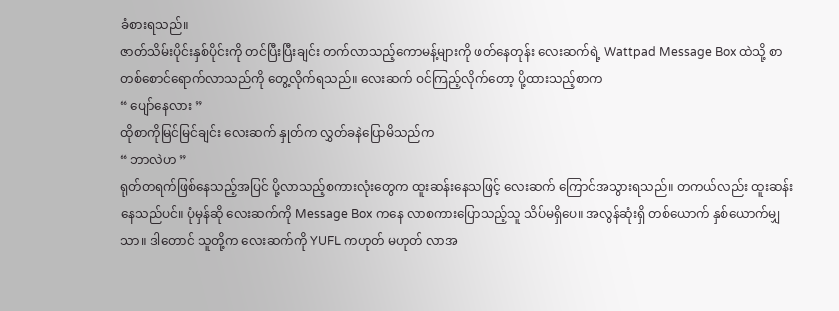ခံစားရသည်။
ဇာတ်သိမ်းပိုင်းနှစ်ပိုင်းကို တင်ပြီးပြီးချင်း တက်လာသည့်ကောမန့်များကို ဖတ်နေတုန်း လေးဆက်ရဲ့ Wattpad Message Box ထဲသို့ စာတစ်စောင်ရောက်လာသည်ကို တွေ့လိုက်ရသည်။ လေးဆက် ဝင်ကြည့်လိုက်တော့ ပို့ထားသည့်စာက
“ ပျော်နေလား ”
ထိုစာကိုမြင်မြင်ချင်း လေးဆက် နှုတ်က လွှတ်ခနဲပြောမိသည်က
“ ဘာလဲဟ ”
ရုတ်တရက်ဖြစ်နေသည့်အပြင် ပို့လာသည့်စကားလုံးတွေက ထူးဆန်းနေသဖြင့် လေးဆက် ကြောင်အသွားရသည်။ တကယ်လည်း ထူးဆန်းနေသည်ပင်။ ပုံမှန်ဆို လေးဆက်ကို Message Box ကနေ လာစကားပြောသည့်သူ သိပ်မရှိပေ။ အလွန်ဆုံးရှိ တစ်ယောက် နှစ်ယောက်မျှသာ။ ဒါတောင် သူတို့က လေးဆက်ကို YUFL ကဟုတ် မဟုတ် လာအ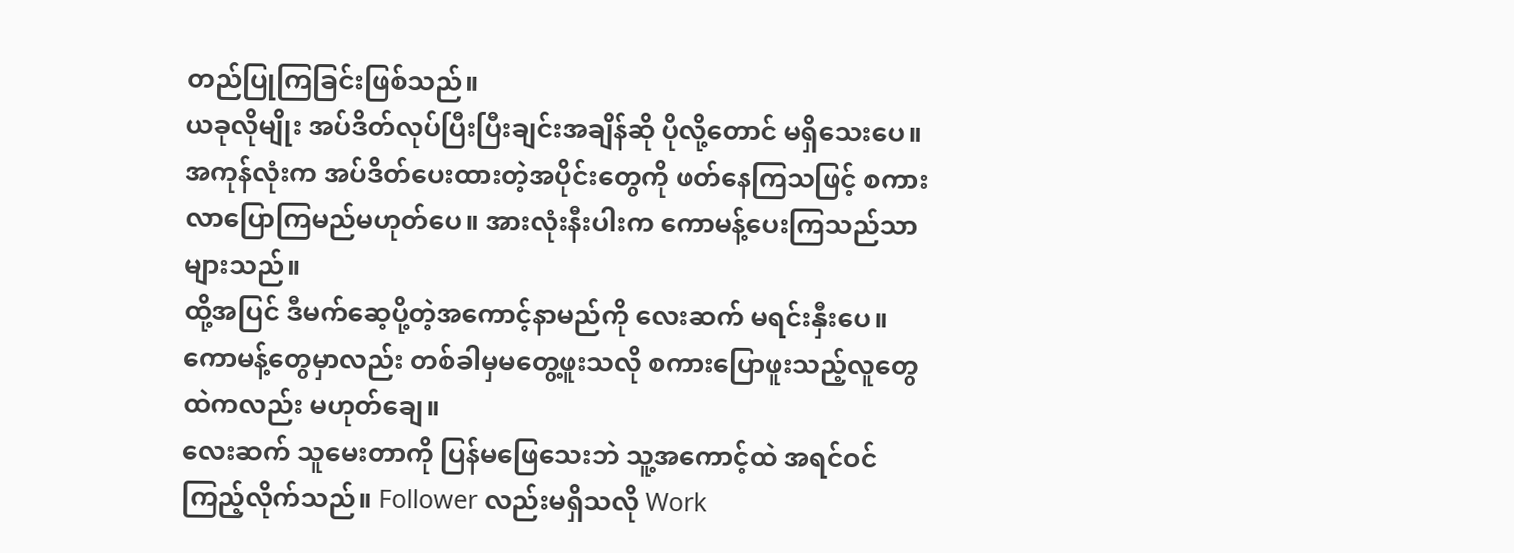တည်ပြုကြခြင်းဖြစ်သည်။
ယခုလိုမျိုး အပ်ဒိတ်လုပ်ပြီးပြီးချင်းအချိန်ဆို ပိုလို့တောင် မရှိသေးပေ။ အကုန်လုံးက အပ်ဒိတ်ပေးထားတဲ့အပိုင်းတွေကို ဖတ်နေကြသဖြင့် စကားလာပြောကြမည်မဟုတ်ပေ။ အားလုံးနီးပါးက ကောမန့်ပေးကြသည်သာများသည်။
ထို့အပြင် ဒီမက်ဆေ့ပို့တဲ့အကောင့်နာမည်ကို လေးဆက် မရင်းနှီးပေ။ ကောမန့်တွေမှာလည်း တစ်ခါမှမတွေ့ဖူးသလို စကားပြောဖူးသည့်လူတွေထဲကလည်း မဟုတ်ချေ။
လေးဆက် သူမေးတာကို ပြန်မဖြေသေးဘဲ သူ့အကောင့်ထဲ အရင်ဝင်ကြည့်လိုက်သည်။ Follower လည်းမရှိသလို Work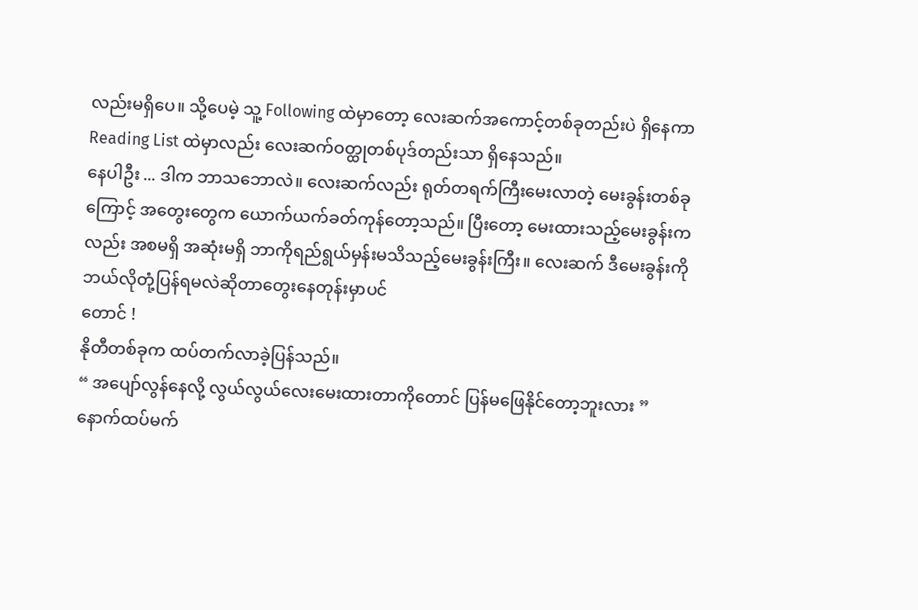လည်းမရှိပေ။ သို့ပေမဲ့ သူ့ Following ထဲမှာတော့ လေးဆက်အကောင့်တစ်ခုတည်းပဲ ရှိနေကာ Reading List ထဲမှာလည်း လေးဆက်ဝတ္ထုတစ်ပုဒ်တည်းသာ ရှိနေသည်။
နေပါဦး ... ဒါက ဘာသဘောလဲ။ လေးဆက်လည်း ရုတ်တရက်ကြီးမေးလာတဲ့ မေးခွန်းတစ်ခုကြောင့် အတွေးတွေက ယောက်ယက်ခတ်ကုန်တော့သည်။ ပြီးတော့ မေးထားသည့်မေးခွန်းကလည်း အစမရှိ အဆုံးမရှိ ဘာကိုရည်ရွယ်မှန်းမသိသည့်မေးခွန်းကြီး။ လေးဆက် ဒီမေးခွန်းကို ဘယ်လိုတုံ့ပြန်ရမလဲဆိုတာတွေးနေတုန်းမှာပင်
တောင် !
နိုတီတစ်ခုက ထပ်တက်လာခဲ့ပြန်သည်။
“ အပျော်လွန်နေလို့ လွယ်လွယ်လေးမေးထားတာကိုတောင် ပြန်မဖြေနိုင်တော့ဘူးလား ”
နောက်ထပ်မက်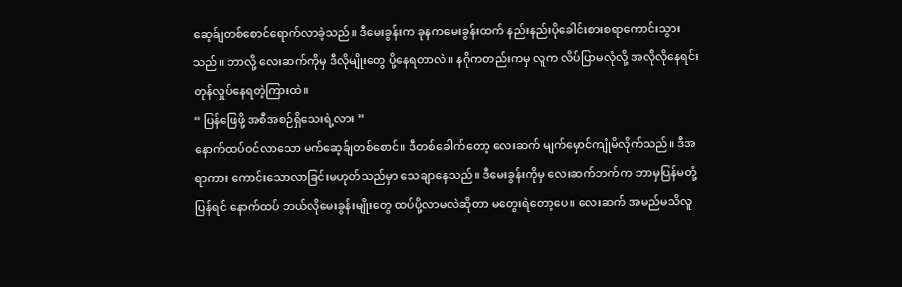ဆေ့ခ်ျတစ်စောင်ရောက်လာခဲ့သည်။ ဒီမေးခွန်းက ခုနကမေးခွန်းထက် နည်းနည်းပိုခေါင်းစားစရာကောင်းသွားသည်။ ဘာလို့ လေးဆက်ကိုမှ ဒီလိုမျိုးတွေ ပို့နေရတာလဲ။ နဂိုကတည်းကမှ လူက လိပ်ပြာမလုံလို့ အလိုလိုနေရင်း တုန်လှုပ်နေရတဲ့ကြားထဲ။
“ ပြန်ဖြေဖို့ အစီအစဉ်ရှိသေးရဲ့လား ”
နောက်ထပ်ဝင်လာသော မက်ဆေ့ခ်ျတစ်စောင်။ ဒီတစ်ခေါက်တော့ လေးဆက် မျက်မှောင်ကျုံမိလိုက်သည်။ ဒီအရာကား ကောင်းသောလာခြင်းမဟုတ်သည်မှာ သေချာနေသည်။ ဒီမေးခွန်းကိုမှ လေးဆက်ဘက်က ဘာမှပြန်မတုံ့ပြန်ရင် နောက်ထပ် ဘယ်လိုမေးခွန်းမျိုးတွေ ထပ်ပို့လာမလဲဆိုတာ မတွေးရဲတော့ပေ။ လေးဆက် အမည်မသိလူ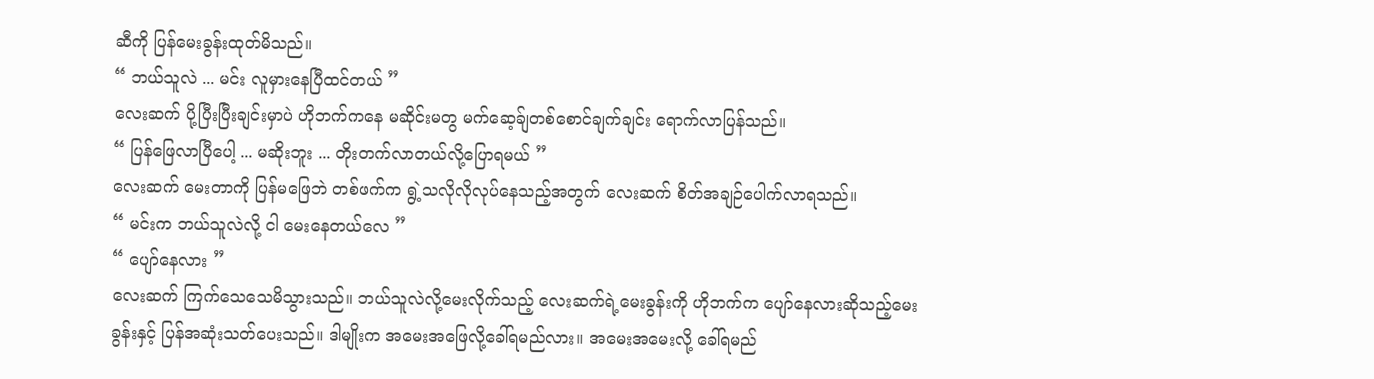ဆီကို ပြန်မေးခွန်းထုတ်မိသည်။
“ ဘယ်သူလဲ ... မင်း လူမှားနေပြီထင်တယ် ”
လေးဆက် ပို့ပြီးပြီးချင်းမှာပဲ ဟိုဘက်ကနေ မဆိုင်းမတွ မက်ဆေ့ခ်ျတစ်စောင်ချက်ချင်း ရောက်လာပြန်သည်။
“ ပြန်ဖြေလာပြီပေါ့ ... မဆိုးဘူး ... တိုးတက်လာတယ်လို့ပြောရမယ် ”
လေးဆက် မေးတာကို ပြန်မဖြေဘဲ တစ်ဖက်က ရွဲ့သလိုလိုလုပ်နေသည့်အတွက် လေးဆက် စိတ်အချဉ်ပေါက်လာရသည်။
“ မင်းက ဘယ်သူလဲလို့ ငါ မေးနေတယ်လေ ”
“ ပျော်နေလား ”
လေးဆက် ကြက်သေသေမိသွားသည်။ ဘယ်သူလဲလို့မေးလိုက်သည့် လေးဆက်ရဲ့မေးခွန်းကို ဟိုဘက်က ပျော်နေလားဆိုသည့်မေးခွန်းနှင့် ပြန်အဆုံးသတ်ပေးသည်။ ဒါမျိုးက အမေးအဖြေလို့ခေါ်ရမည်လား။ အမေးအမေးလို့ ခေါ်ရမည်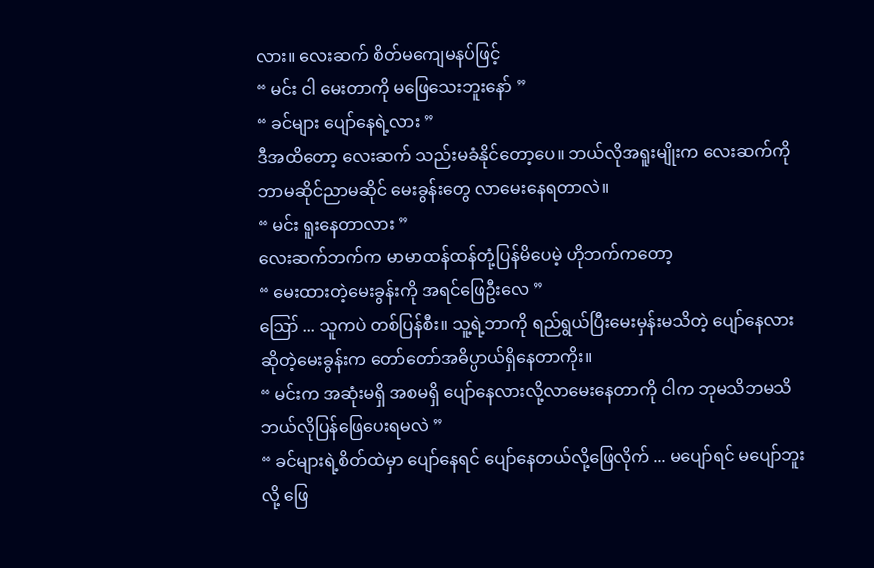လား။ လေးဆက် စိတ်မကျေမနပ်ဖြင့်
“ မင်း ငါ မေးတာကို မဖြေသေးဘူးနော် ”
“ ခင်များ ပျော်နေရဲ့လား ”
ဒီအထိတော့ လေးဆက် သည်းမခံနိုင်တော့ပေ။ ဘယ်လိုအရူးမျိုးက လေးဆက်ကို ဘာမဆိုင်ညာမဆိုင် မေးခွန်းတွေ လာမေးနေရတာလဲ။
“ မင်း ရူးနေတာလား ”
လေးဆက်ဘက်က မာမာထန်ထန်တုံ့ပြန်မိပေမဲ့ ဟိုဘက်ကတော့
“ မေးထားတဲ့မေးခွန်းကို အရင်ဖြေဦးလေ ”
ဪ ... သူကပဲ တစ်ပြန်စီး။ သူ့ရဲ့ဘာကို ရည်ရွယ်ပြီးမေးမှန်းမသိတဲ့ ပျော်နေလားဆိုတဲ့မေးခွန်းက တော်တော်အဓိပ္ပာယ်ရှိနေတာကိုး။
“ မင်းက အဆုံးမရှိ အစမရှိ ပျော်နေလားလို့လာမေးနေတာကို ငါက ဘုမသိဘမသိ ဘယ်လိုပြန်ဖြေပေးရမလဲ ”
“ ခင်များရဲ့စိတ်ထဲမှာ ပျော်နေရင် ပျော်နေတယ်လို့ဖြေလိုက် ... မပျော်ရင် မပျော်ဘူးလို့ ဖြေ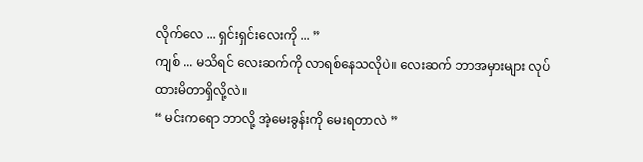လိုက်လေ ... ရှင်းရှင်းလေးကို ... ”
ကျစ် ... မသိရင် လေးဆက်ကို လာရစ်နေသလိုပဲ။ လေးဆက် ဘာအမှားများ လုပ်ထားမိတာရှိလို့လဲ။
“ မင်းကရော ဘာလို့ အဲ့မေးခွန်းကို မေးရတာလဲ ”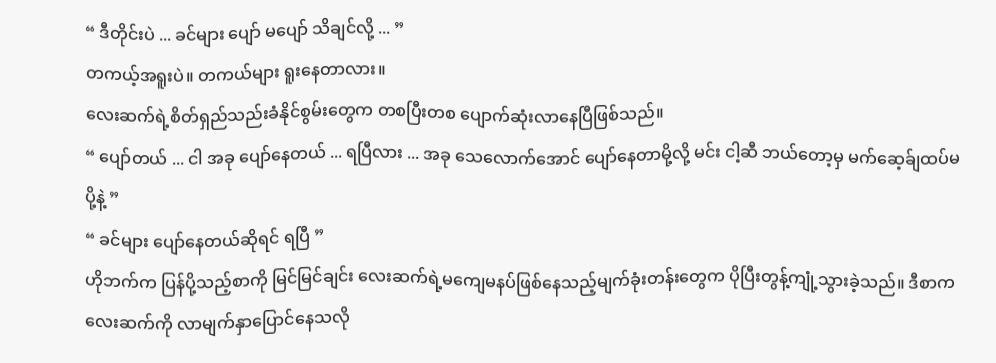“ ဒီတိုင်းပဲ ... ခင်များ ပျော် မပျော် သိချင်လို့ ... ”
တကယ့်အရူးပဲ။ တကယ်များ ရူးနေတာလား။
လေးဆက်ရဲ့စိတ်ရှည်သည်းခံနိုင်စွမ်းတွေက တစပြီးတစ ပျောက်ဆုံးလာနေပြီဖြစ်သည်။
“ ပျော်တယ် ... ငါ အခု ပျော်နေတယ် ... ရပြီလား ... အခု သေလောက်အောင် ပျော်နေတာမို့လို့ မင်း ငါ့ဆီ ဘယ်တော့မှ မက်ဆေ့ခ်ျထပ်မပို့နဲ့ ”
“ ခင်များ ပျော်နေတယ်ဆိုရင် ရပြီ ”
ဟိုဘက်က ပြန်ပို့သည့်စာကို မြင်မြင်ချင်း လေးဆက်ရဲ့မကျေမနပ်ဖြစ်နေသည့်မျက်ခုံးတန်းတွေက ပိုပြီးတွန့်ကျုံ့သွားခဲ့သည်။ ဒီစာက လေးဆက်ကို လာမျက်နှာပြောင်နေသလို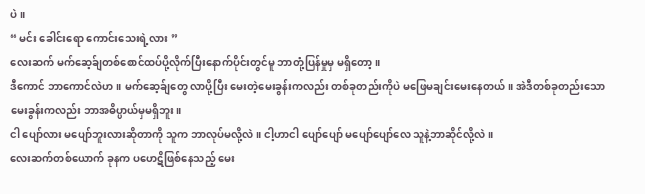ပဲ။
“ မင်း ခေါင်းရော ကောင်းသေးရဲ့လား ”
လေးဆက် မက်ဆေ့ခ်ျတစ်စောင်ထပ်ပို့လိုက်ပြီးနောက်ပိုင်းတွင်မူ ဘာတုံ့ပြန်မှုမှ မရှိတော့။
ဒီကောင် ဘာကောင်လဲဟ။ မက်ဆေ့ခ်ျတွေ လာပို့ပြီး မေးတဲ့မေးခွန်းကလည်း တစ်ခုတည်းကိုပဲ မဖြေမချင်းမေးနေတယ်။ အဲဒီတစ်ခုတည်းသောမေးခွန်းကလည်း ဘာအဓိပ္ပာယ်မှမရှိဘူး။
ငါ ပျော်လား မပျော်ဘူးလားဆိုတာကို သူက ဘာလုပ်မလို့လဲ။ ငါ့ဟာငါ ပျော်ပျော် မပျော်ပျော်လေ သူနဲ့ဘာဆိုင်လို့လဲ။
လေးဆက်တစ်ယောက် ခုနက ပဟေဋိဖြစ်နေသည့် မေး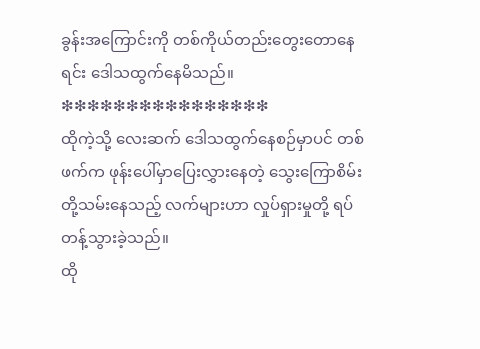ခွန်းအကြောင်းကို တစ်ကိုယ်တည်းတွေးတောနေရင်း ဒေါသထွက်နေမိသည်။
❇❇❇❇❇❇❇❇❇❇❇❇❇❇❇❇
ထိုကဲ့သို့ လေးဆက် ဒေါသထွက်နေစဉ်မှာပင် တစ်ဖက်က ဖုန်းပေါ်မှာပြေးလွှားနေတဲ့ သွေးကြောစိမ်းတို့သမ်းနေသည့် လက်များဟာ လှုပ်ရှားမှုတို့ ရပ်တန့်သွားခဲ့သည်။
ထို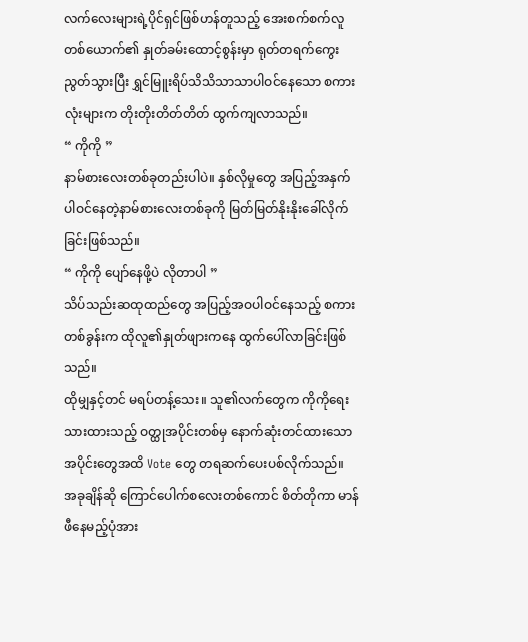လက်လေးများရဲ့ပိုင်ရှင်ဖြစ်ဟန်တူသည့် အေးစက်စက်လူတစ်ယောက်၏ နှုတ်ခမ်းထောင့်စွန်းမှာ ရုတ်တရက်ကွေးညွတ်သွားပြီး ရွှင်မြူးရိပ်သိသိသာသာပါဝင်နေသော စကားလုံးများက တိုးတိုးတိတ်တိတ် ထွက်ကျလာသည်။
“ ကိုကို ”
နာမ်စားလေးတစ်ခုတည်းပါပဲ။ နှစ်လိုမှုတွေ အပြည့်အနှက်ပါဝင်နေတဲ့နာမ်စားလေးတစ်ခုကို မြတ်မြတ်နိုးနိုးခေါ်လိုက်ခြင်းဖြစ်သည်။
“ ကိုကို ပျော်နေဖို့ပဲ လိုတာပါ ”
သိပ်သည်းဆထုထည်တွေ အပြည့်အဝပါဝင်နေသည့် စကားတစ်ခွန်းက ထိုလူ၏နှုတ်ဖျားကနေ ထွက်ပေါ်လာခြင်းဖြစ်သည်။
ထိုမျှနှင့်တင် မရပ်တန့်သေး။ သူ၏လက်တွေက ကိုကိုရေးသားထားသည့် ဝတ္ထုအပိုင်းတစ်မှ နောက်ဆုံးတင်ထားသော အပိုင်းတွေအထိ Vote တွေ တရဆက်ပေးပစ်လိုက်သည်။
အခုချိန်ဆို ကြောင်ပေါက်စလေးတစ်ကောင် စိတ်တိုကာ မာန်ဖီနေမည့်ပုံအား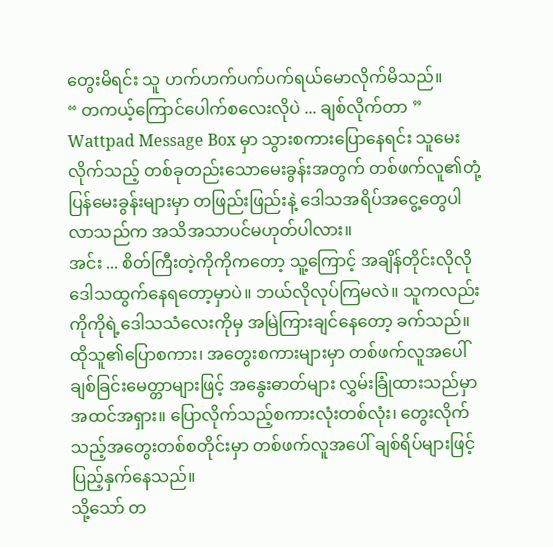တွေးမိရင်း သူ ဟက်ဟက်ပက်ပက်ရယ်မောလိုက်မိသည်။
“ တကယ့်ကြောင်ပေါက်စလေးလိုပဲ ... ချစ်လိုက်တာ ”
Wattpad Message Box မှာ သွားစကားပြောနေရင်း သူမေးလိုက်သည့် တစ်ခုတည်းသောမေးခွန်းအတွက် တစ်ဖက်လူ၏တုံ့ပြန်မေးခွန်းများမှာ တဖြည်းဖြည်းနဲ့ ဒေါသအရိပ်အငွေ့တွေပါလာသည်က အသိအသာပင်မဟုတ်ပါလား။
အင်း ... စိတ်ကြီးတဲ့ကိုကိုကတော့ သူ့ကြောင့် အချိန်တိုင်းလိုလို ဒေါသထွက်နေရတော့မှာပဲ။ ဘယ်လိုလုပ်ကြမလဲ။ သူကလည်း ကိုကိုရဲ့ဒေါသသံလေးကိုမှ အမြဲကြားချင်နေတော့ ခက်သည်။
ထိုသူ၏ပြောစကား၊ အတွေးစကားများမှာ တစ်ဖက်လူအပေါ် ချစ်ခြင်းမေတ္တာများဖြင့် အနွေးဓာတ်များ လွှမ်းခြုံထားသည်မှာ အထင်အရှား။ ပြောလိုက်သည့်စကားလုံးတစ်လုံး၊ တွေးလိုက်သည့်အတွေးတစ်စတိုင်းမှာ တစ်ဖက်လူအပေါ် ချစ်ရိပ်များဖြင့် ပြည့်နှက်နေသည်။
သို့သော် တ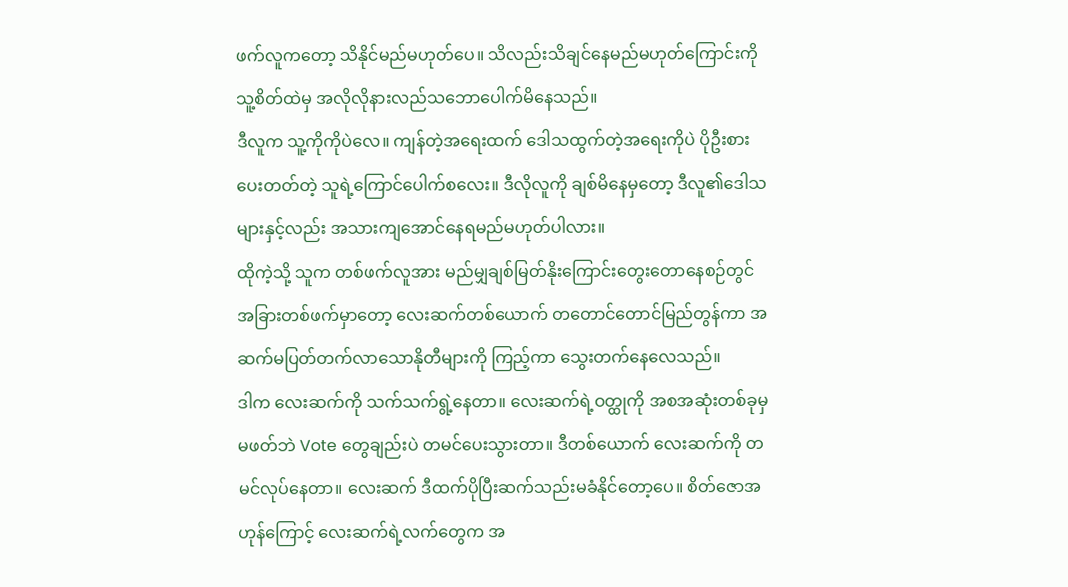ဖက်လူကတော့ သိနိုင်မည်မဟုတ်ပေ။ သိလည်းသိချင်နေမည်မဟုတ်ကြောင်းကို သူ့စိတ်ထဲမှ အလိုလိုနားလည်သဘောပေါက်မိနေသည်။
ဒီလူက သူ့ကိုကိုပဲလေ။ ကျန်တဲ့အရေးထက် ဒေါသထွက်တဲ့အရေးကိုပဲ ပိုဦးစားပေးတတ်တဲ့ သူရဲ့ကြောင်ပေါက်စလေး။ ဒီလိုလူကို ချစ်မိနေမှတော့ ဒီလူ၏ဒေါသများနှင့်လည်း အသားကျအောင်နေရမည်မဟုတ်ပါလား။
ထိုကဲ့သို့ သူက တစ်ဖက်လူအား မည်မျှချစ်မြတ်နိုးကြောင်းတွေးတောနေစဉ်တွင် အခြားတစ်ဖက်မှာတော့ လေးဆက်တစ်ယောက် တတောင်တောင်မြည်တွန်ကာ အဆက်မပြတ်တက်လာသောနိုတီများကို ကြည့်ကာ သွေးတက်နေလေသည်။
ဒါက လေးဆက်ကို သက်သက်ရွဲ့နေတာ။ လေးဆက်ရဲ့ဝတ္ထုကို အစအဆုံးတစ်ခုမှ မဖတ်ဘဲ Vote တွေချည်းပဲ တမင်ပေးသွားတာ။ ဒီတစ်ယောက် လေးဆက်ကို တမင်လုပ်နေတာ။ လေးဆက် ဒီထက်ပိုပြီးဆက်သည်းမခံနိုင်တော့ပေ။ စိတ်ဇောအဟုန်ကြောင့် လေးဆက်ရဲ့လက်တွေက အ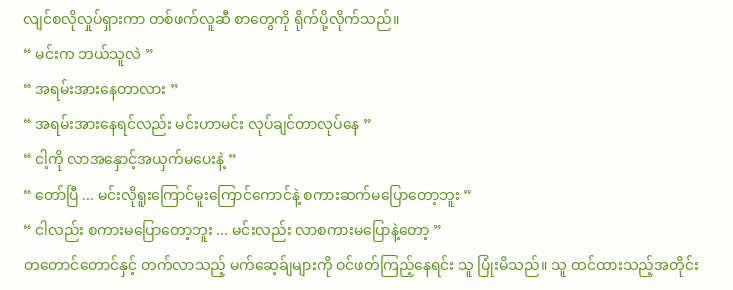လျင်စလိုလှုပ်ရှားကာ တစ်ဖက်လူဆီ စာတွေကို ရိုက်ပို့လိုက်သည်။
“ မင်းက ဘယ်သူလဲ ”
“ အရမ်းအားနေတာလား ”
“ အရမ်းအားနေရင်လည်း မင်းဟာမင်း လုပ်ချင်တာလုပ်နေ ”
“ ငါ့ကို လာအနှောင့်အယှက်မပေးနဲ့ ”
“ တော်ပြီ ... မင်းလိုရူးကြောင်မူးကြောင်ကောင်နဲ့ စကားဆက်မပြောတော့ဘူး ”
“ ငါလည်း စကားမပြောတော့ဘူး ... မင်းလည်း လာစကားမပြောနဲ့တော့ ”
တတောင်တောင်နှင့် တက်လာသည့် မက်ဆေ့ခ်ျများကို ဝင်ဖတ်ကြည့်နေရင်း သူ ပြုံးမိသည်။ သူ ထင်ထားသည့်အတိုင်း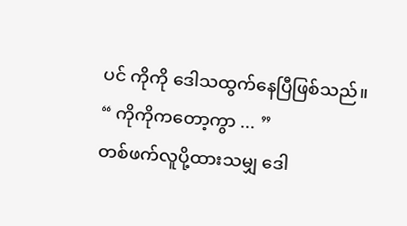ပင် ကိုကို ဒေါသထွက်နေပြီဖြစ်သည်။
“ ကိုကိုကတော့ကွာ ... ”
တစ်ဖက်လူပို့ထားသမျှ ဒေါ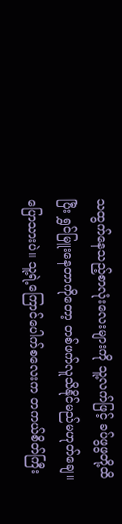သထွက်နေသည့်စာလုံးလေးများကို သူ့လက်ဖြင့် ခပ်ဖွဖွတို့ထိပြီး ရွှင်မြူးနေတာကိုတော့ တစ်ဖက်လူသိနိုင်မည်မဟုတ်ချေ။
ပြောသားပဲ။ သူ့ရဲ့ကြောင်ပေါက်စလေးက တကယ်စိတ်ကြီး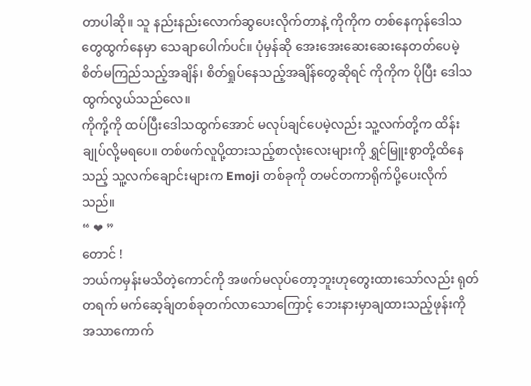တာပါဆို။ သူ နည်းနည်းလောက်ဆွပေးလိုက်တာနဲ့ ကိုကိုက တစ်နေကုန်ဒေါသတွေထွက်နေမှာ သေချာပေါက်ပင်။ ပုံမှန်ဆို အေးအေးဆေးဆေးနေတတ်ပေမဲ့ စိတ်မကြည်သည့်အချိန်၊ စိတ်ရှုပ်နေသည့်အချိန်တွေဆိုရင် ကိုကိုက ပိုပြီး ဒေါသထွက်လွယ်သည်လေ။
ကိုကို့ကို ထပ်ပြီးဒေါသထွက်အောင် မလုပ်ချင်ပေမဲ့လည်း သူ့လက်တို့က ထိန်းချုပ်လို့မရပေ။ တစ်ဖက်လူပို့ထားသည့်စာလုံးလေးများကို ရွှင်မြူးစွာတို့ထိနေသည့် သူ့လက်ချောင်းများက Emoji တစ်ခုကို တမင်တကာရိုက်ပို့ပေးလိုက်သည်။
“ ❤ ”
တောင် !
ဘယ်ကမှန်းမသိတဲ့ကောင်ကို အဖက်မလုပ်တော့ဘူးဟုတွေးထားသော်လည်း ရုတ်တရက် မက်ဆေ့ခ်ျတစ်ခုတက်လာသောကြောင့် ဘေးနားမှာချထားသည့်ဖုန်းကို အသာကောက်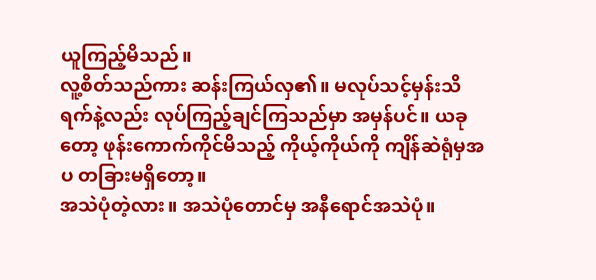ယူကြည့်မိသည်။
လူ့စိတ်သည်ကား ဆန်းကြယ်လှ၏။ မလုပ်သင့်မှန်းသိရက်နဲ့လည်း လုပ်ကြည့်ချင်ကြသည်မှာ အမှန်ပင်။ ယခုတော့ ဖုန်းကောက်ကိုင်မိသည့် ကိုယ့်ကိုယ်ကို ကျိန်ဆဲရုံမှအပ တခြားမရှိတော့။
အသဲပုံတဲ့လား။ အသဲပုံတောင်မှ အနီရောင်အသဲပုံ။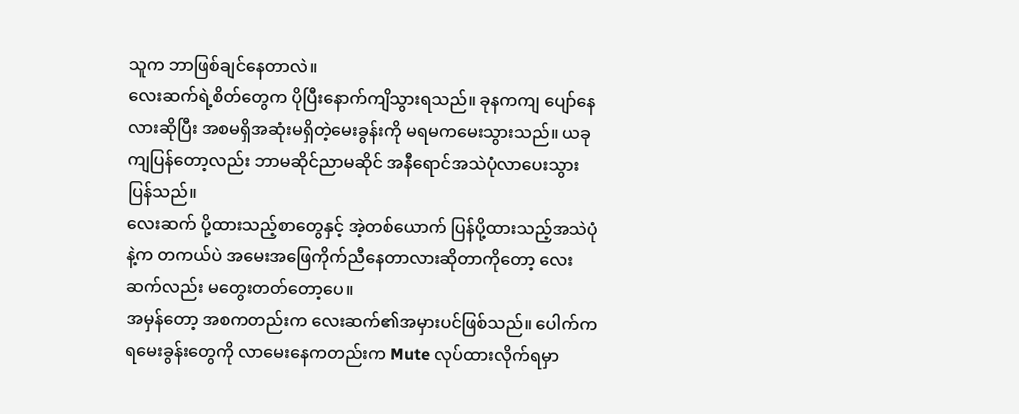သူက ဘာဖြစ်ချင်နေတာလဲ။
လေးဆက်ရဲ့စိတ်တွေက ပိုပြီးနောက်ကျိသွားရသည်။ ခုနကကျ ပျော်နေလားဆိုပြီး အစမရှိအဆုံးမရှိတဲ့မေးခွန်းကို မရမကမေးသွားသည်။ ယခုကျပြန်တော့လည်း ဘာမဆိုင်ညာမဆိုင် အနီရောင်အသဲပုံလာပေးသွားပြန်သည်။
လေးဆက် ပို့ထားသည့်စာတွေနှင့် အဲ့တစ်ယောက် ပြန်ပို့ထားသည့်အသဲပုံနဲ့က တကယ်ပဲ အမေးအဖြေကိုက်ညီနေတာလားဆိုတာကိုတော့ လေးဆက်လည်း မတွေးတတ်တော့ပေ။
အမှန်တော့ အစကတည်းက လေးဆက်၏အမှားပင်ဖြစ်သည်။ ပေါက်ကရမေးခွန်းတွေကို လာမေးနေကတည်းက Mute လုပ်ထားလိုက်ရမှာ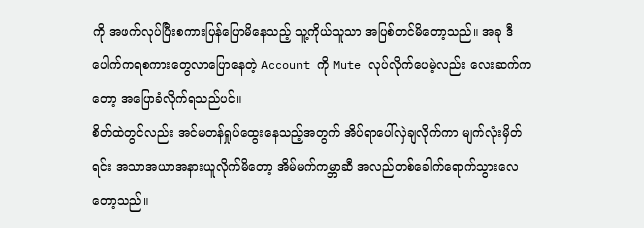ကို အဖက်လုပ်ပြီးစကားပြန်ပြောမိနေသည့် သူ့ကိုယ်သူသာ အပြစ်တင်မိတော့သည်။ အခု ဒီပေါက်ကရစကားတွေလာပြောနေတဲ့ Account ကို Mute လုပ်လိုက်ပေမဲ့လည်း လေးဆက်ကတော့ အပြောခံလိုက်ရသည်ပင်။
စိတ်ထဲတွင်လည်း အင်မတန်ရှုပ်ထွေးနေသည့်အတွက် အိပ်ရာပေါ်လှဲချလိုက်ကာ မျက်လုံးမှိတ်ရင်း အသာအယာအနားယူလိုက်မိတော့ အိမ်မက်ကမ္ဘာဆီ အလည်တစ်ခေါက်ရောက်သွားလေတော့သည်။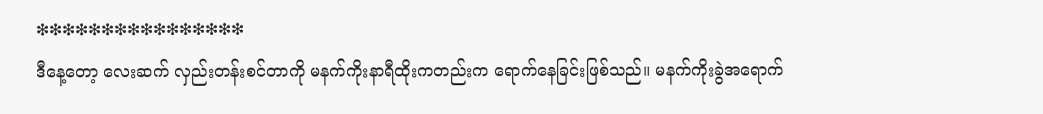❇❇❇❇❇❇❇❇❇❇❇❇❇❇❇❇
ဒီနေ့တော့ လေးဆက် လှည်းတန်းစင်တာကို မနက်ကိုးနာရီထိုးကတည်းက ရောက်နေခြင်းဖြစ်သည်။ မနက်ကိုးခွဲအရောက်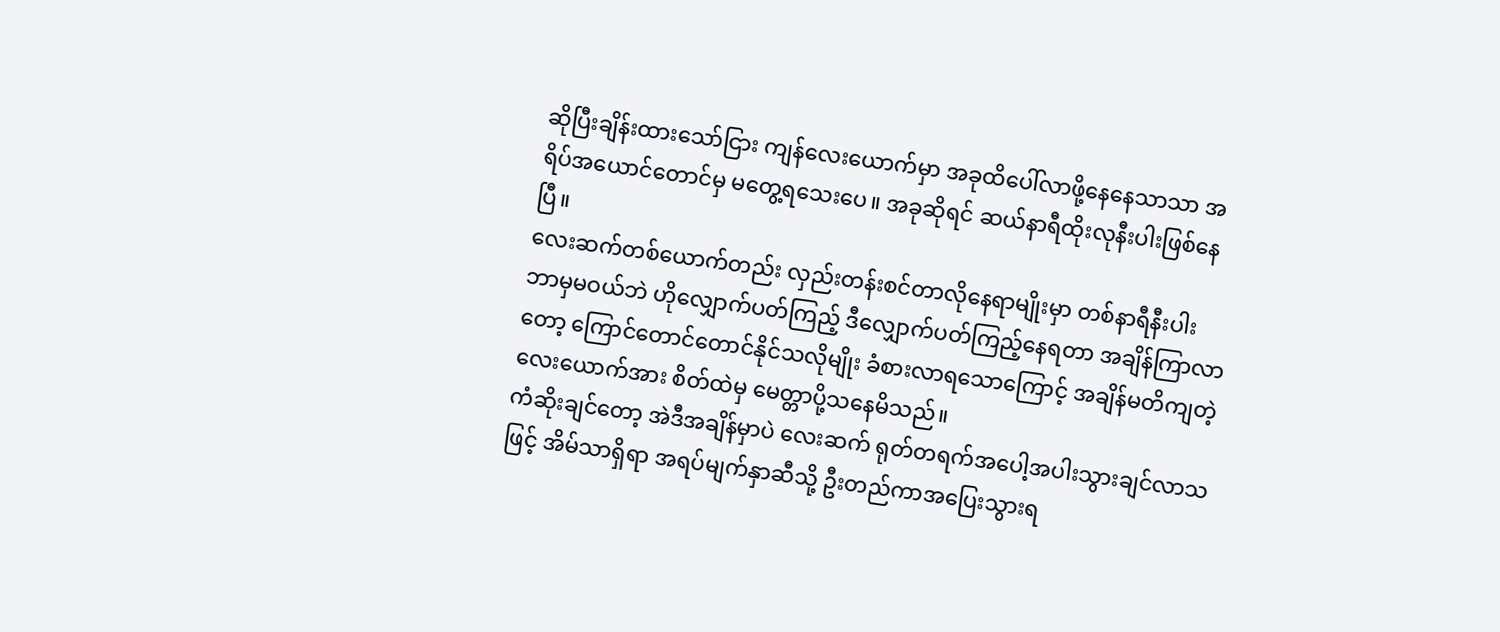ဆိုပြီးချိန်းထားသော်ငြား ကျန်လေးယောက်မှာ အခုထိပေါ်လာဖို့နေနေသာသာ အရိပ်အယောင်တောင်မှ မတွေ့ရသေးပေ။ အခုဆိုရင် ဆယ်နာရီထိုးလုနီးပါးဖြစ်နေပြီ။
လေးဆက်တစ်ယောက်တည်း လှည်းတန်းစင်တာလိုနေရာမျိုးမှာ တစ်နာရီနီးပါး ဘာမှမဝယ်ဘဲ ဟိုလျှောက်ပတ်ကြည့် ဒီလျှောက်ပတ်ကြည့်နေရတာ အချိန်ကြာလာတော့ ကြောင်တောင်တောင်နိုင်သလိုမျိုး ခံစားလာရသောကြောင့် အချိန်မတိကျတဲ့ လေးယောက်အား စိတ်ထဲမှ မေတ္တာပို့သနေမိသည်။
ကံဆိုးချင်တော့ အဲဒီအချိန်မှာပဲ လေးဆက် ရုတ်တရက်အပေါ့အပါးသွားချင်လာသဖြင့် အိမ်သာရှိရာ အရပ်မျက်နှာဆီသို့ ဦးတည်ကာအပြေးသွားရ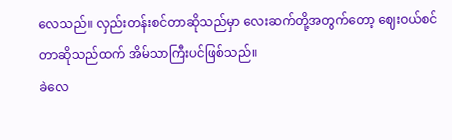လေသည်။ လှည်းတန်းစင်တာဆိုသည်မှာ လေးဆက်တို့အတွက်တော့ ဈေးဝယ်စင်တာဆိုသည်ထက် အိမ်သာကြီးပင်ဖြစ်သည်။
ခဲလေ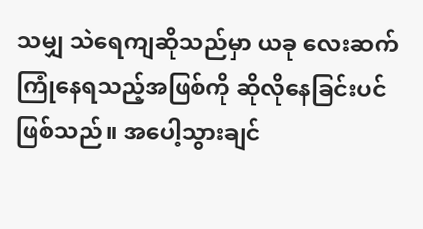သမျှ သဲရေကျဆိုသည်မှာ ယခု လေးဆက် ကြုံနေရသည့်အဖြစ်ကို ဆိုလိုနေခြင်းပင်ဖြစ်သည်။ အပေါ့သွားချင်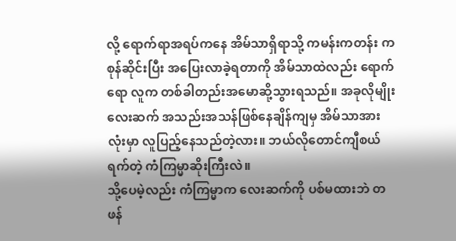လို့ ရောက်ရာအရပ်ကနေ အိမ်သာရှိရာသို့ ကမန်းကတန်း ကစုန်ဆိုင်းပြီး အပြေးလာခဲ့ရတာကို အိမ်သာထဲလည်း ရောက်ရော လူက တစ်ခါတည်းအမောဆို့သွားရသည်။ အခုလိုမျိုး လေးဆက် အသည်းအသန်ဖြစ်နေချိန်ကျမှ အိမ်သာအားလုံးမှာ လူပြည့်နေသည်တဲ့လား။ ဘယ်လိုတောင်ကျီစယ်ရက်တဲ့ ကံကြမ္မာဆိုးကြီးလဲ။
သို့ပေမဲ့လည်း ကံကြမ္မာက လေးဆက်ကို ပစ်မထားဘဲ တဖန်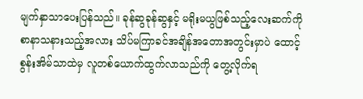မျက်နှာသာပေးပြန်သည်။ ခုန်ဆွခုန်ဆွနှင့် မရိုးမယွဖြစ်သည့်လေးဆက်ကို စာနာသနားသည့်အလား သိပ်မကြာခင်အချိန်အတောအတွင်းမှာပဲ ထောင့်စွန်းအိမ်သာထဲမှ လူတစ်ယောက်ထွက်လာသည်ကို တွေ့လိုက်ရ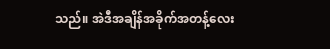သည်။ အဲဒီအချိန်အခိုက်အတန့်လေး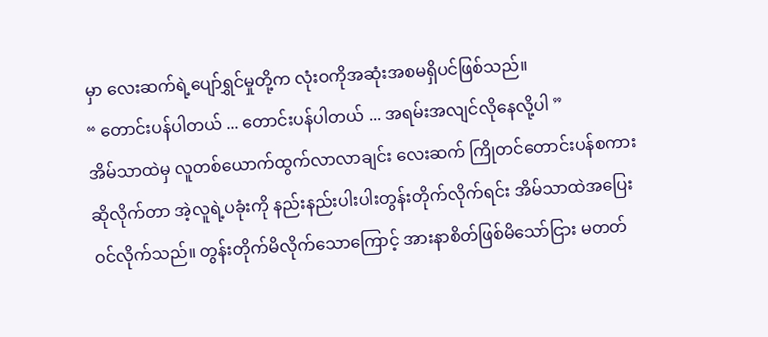မှာ လေးဆက်ရဲ့ပျော်ရွှင်မှုတို့က လုံးဝကိုအဆုံးအစမရှိပင်ဖြစ်သည်။
“ တောင်းပန်ပါတယ် ... တောင်းပန်ပါတယ် ... အရမ်းအလျင်လိုနေလို့ပါ ”
အိမ်သာထဲမှ လူတစ်ယောက်ထွက်လာလာချင်း လေးဆက် ကြိုတင်တောင်းပန်စကားဆိုလိုက်တာ အဲ့လူရဲ့ပခုံးကို နည်းနည်းပါးပါးတွန်းတိုက်လိုက်ရင်း အိမ်သာထဲအပြေးဝင်လိုက်သည်။ တွန်းတိုက်မိလိုက်သောကြောင့် အားနာစိတ်ဖြစ်မိသော်ငြား မတတ်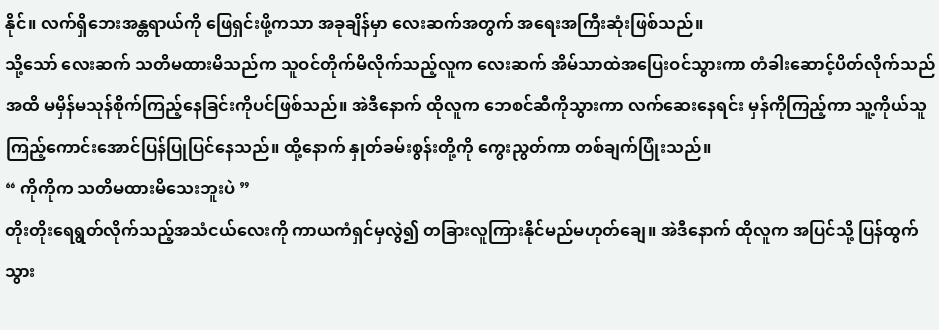နိုင်။ လက်ရှိဘေးအန္တရာယ်ကို ဖြေရှင်းဖို့ကသာ အခုချိန်မှာ လေးဆက်အတွက် အရေးအကြီးဆုံးဖြစ်သည်။
သို့သော် လေးဆက် သတိမထားမိသည်က သူဝင်တိုက်မိလိုက်သည့်လူက လေးဆက် အိမ်သာထဲအပြေးဝင်သွားကာ တံခါးဆောင့်ပိတ်လိုက်သည်အထိ မမှိန်မသုန်စိုက်ကြည့်နေခြင်းကိုပင်ဖြစ်သည်။ အဲဒီနောက် ထိုလူက ဘေစင်ဆီကိုသွားကာ လက်ဆေးနေရင်း မှန်ကိုကြည့်ကာ သူ့ကိုယ်သူ ကြည့်ကောင်းအောင်ပြန်ပြုပြင်နေသည်။ ထို့နောက် နှုတ်ခမ်းစွန်းတို့ကို ကွေးညွတ်ကာ တစ်ချက်ပြုံးသည်။
“ ကိုကိုက သတိမထားမိသေးဘူးပဲ ”
တိုးတိုးရေရွတ်လိုက်သည့်အသံငယ်လေးကို ကာယကံရှင်မှလွဲ၍ တခြားလူကြားနိုင်မည်မဟုတ်ချေ။ အဲဒီနောက် ထိုလူက အပြင်သို့ ပြန်ထွက်သွား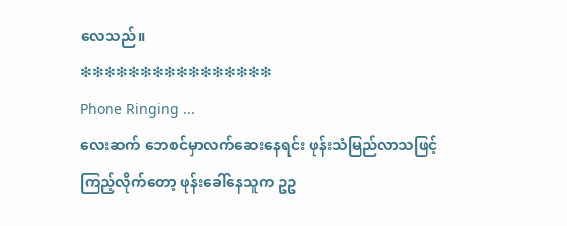လေသည်။
❇❇❇❇❇❇❇❇❇❇❇❇❇❇❇❇
Phone Ringing ...
လေးဆက် ဘေစင်မှာလက်ဆေးနေရင်း ဖုန်းသံမြည်လာသဖြင့် ကြည့်လိုက်တော့ ဖုန်းခေါ်နေသူက ဥဥ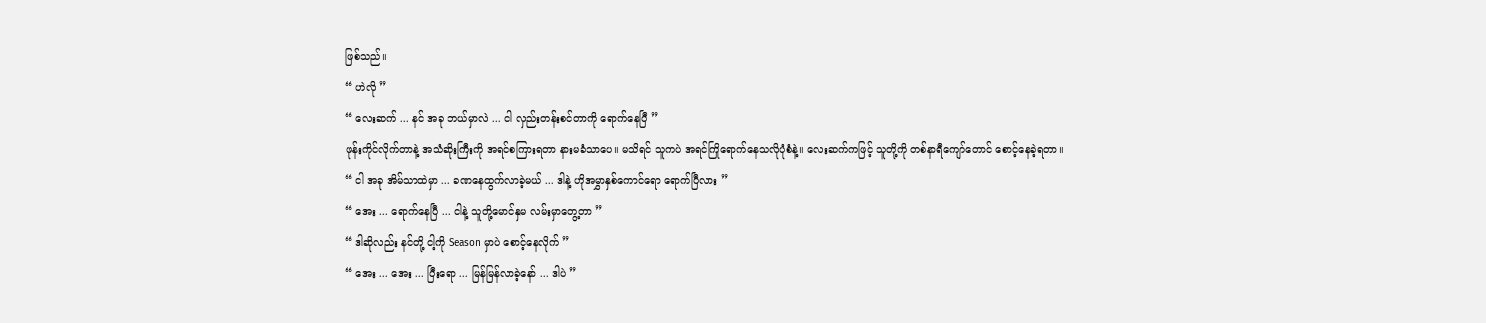ဖြစ်သည်။
“ ဟဲလို ”
“ လေးဆက် ... နင် အခု ဘယ်မှာလဲ ... ငါ လှည်းတန်းစင်တာကို ရောက်နေပြီ ”
ဖုန်းကိုင်လိုက်တာနဲ့ အသံဆိုးကြီးကို အရင်စကြားရတာ နားမခံသာပေ။ မသိရင် သူကပဲ အရင်ကြိုရောက်နေသလိုပုံစံနဲ့။ လေးဆက်ကဖြင့် သူတို့ကို တစ်နာရီကျော်တောင် စောင့်နေခဲ့ရတာ။
“ ငါ အခု အိမ်သာထဲမှာ ... ခဏနေထွက်လာခဲ့မယ် ... ဒါနဲ့ ဟိုအမွှာနှစ်ကောင်ရော ရောက်ပြီလား ”
“ အေး ... ရောက်နေပြီ ... ငါနဲ့ သူတို့မောင်နှမ လမ်းမှာတွေ့တာ ”
“ ဒါဆိုလည်း နင်တို့ ငါ့ကို Season မှာပဲ စောင့်နေလိုက် ”
“ အေး ... အေး ... ပြီးရော ... မြန်မြန်လာခဲ့နော် ... ဒါပဲ ”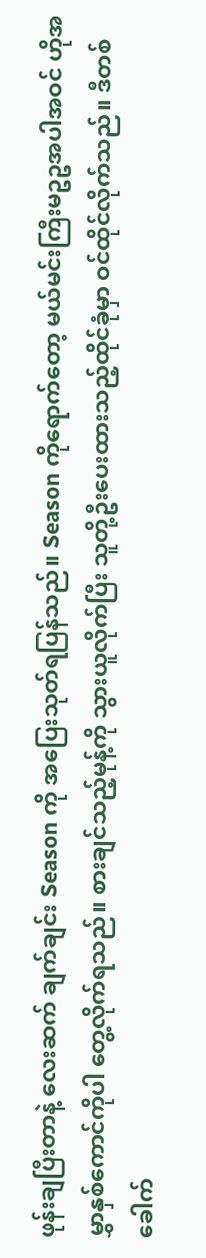ဖုန်းချပြီးတာနဲ့ လေးဆက် ချက်ချင်း Season ကို အပြေးသုတ်ရပြန်သည်။ Season ကိုရောက်တော့ မယ်မင်းကြီးမဥဥအပါအဝင် ဟိုအမွှာနှစ်ကောင်ကိုပါ တွေ့လိုက်ရသည်။ စားချင်သည့်မုန့်ကို သွားယူလိုက်ပြီး သူတို့ဦးပေးထားသည့်ထိုင်ခုံမှာ ဝင်ထိုင်လိုက်သည်။ ဒီတစ်ခေါက်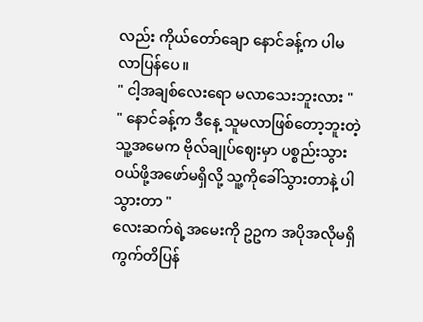လည်း ကိုယ်တော်ချော နောင်ခန့်က ပါမလာပြန်ပေ။
" ငါ့အချစ်လေးရော မလာသေးဘူးလား "
" နောင်ခန့်က ဒီနေ့ သူမလာဖြစ်တော့ဘူးတဲ့ သူ့အမေက ဗိုလ်ချုပ်ဈေးမှာ ပစ္စည်းသွားဝယ်ဖို့အဖော်မရှိလို့ သူ့ကိုခေါ်သွားတာနဲ့ ပါသွားတာ "
လေးဆက်ရဲ့အမေးကို ဥဥက အပိုအလိုမရှိ ကွက်တိပြန်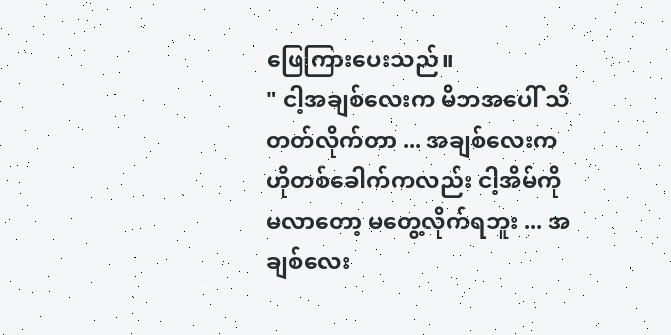ဖြေကြားပေးသည်။
" ငါ့အချစ်လေးက မိဘအပေါ် သိတတ်လိုက်တာ ... အချစ်လေးက ဟိုတစ်ခေါက်ကလည်း ငါ့အိမ်ကို မလာတော့ မတွေ့လိုက်ရဘူး ... အချစ်လေး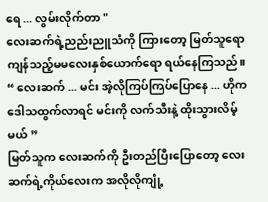ရေ ... လွမ်းလိုက်တာ "
လေးဆက်ရဲ့ညည်းညူသံကို ကြားတော့ မြတ်သူရော ကျန်သည့်မမလေးနှစ်ယောက်ရော ရယ်နေကြသည်။
“ လေးဆက် ... မင်း အဲ့လိုကြပ်ကြပ်ပြောနေ ... ဟိုက ဒေါသထွက်လာရင် မင်းကို လက်သီးနဲ့ ထိုးသွားလိမ့်မယ် ”
မြတ်သူက လေးဆက်ကို ဦးတည်ပြီးပြောတော့ လေးဆက်ရဲ့ကိုယ်လေးက အလိုလိုကျုံ့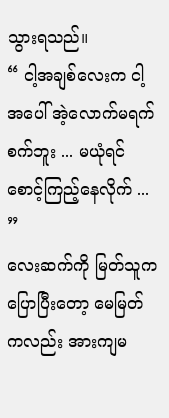သွားရသည်။
“ ငါ့အချစ်လေးက ငါ့အပေါ် အဲ့လောက်မရက်စက်ဘူး ... မယုံရင် စောင့်ကြည့်နေလိုက် ... ”
လေးဆက်ကို မြတ်သူက ပြောပြီးတော့ မေမြတ်ကလည်း အားကျမ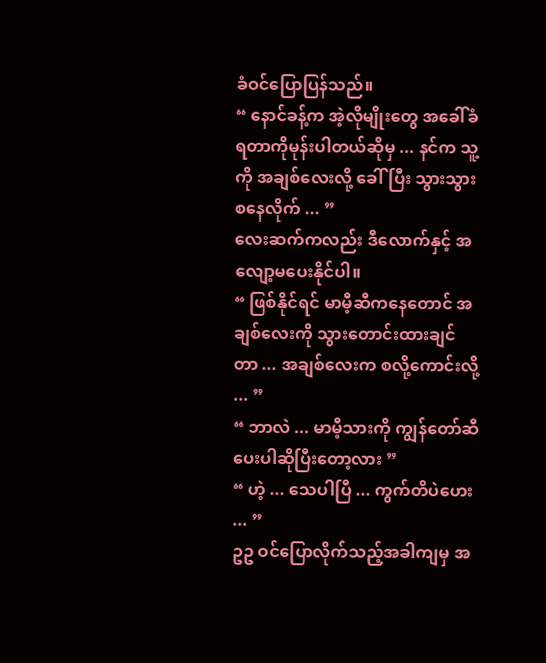ခံဝင်ပြောပြန်သည်။
“ နောင်ခန့်က အဲ့လိုမျိုးတွေ အခေါ်ခံရတာကိုမုန်းပါတယ်ဆိုမှ ... နင်က သူ့ကို အချစ်လေးလို့ ခေါ်ပြီး သွားသွားစနေလိုက် ... ”
လေးဆက်ကလည်း ဒီလောက်နှင့် အလျော့မပေးနိုင်ပါ။
“ ဖြစ်နိုင်ရင် မာမီ့ဆီကနေတောင် အချစ်လေးကို သွားတောင်းထားချင်တာ ... အချစ်လေးက စလို့ကောင်းလို့ ... ”
“ ဘာလဲ ... မာမီ့သားကို ကျွန်တော်ဆီ ပေးပါဆိုပြီးတော့လား ”
“ ဟဲ့ ... သေပါပြီ ... ကွက်တိပဲဟေး ... ”
ဥဥ ဝင်ပြောလိုက်သည့်အခါကျမှ အ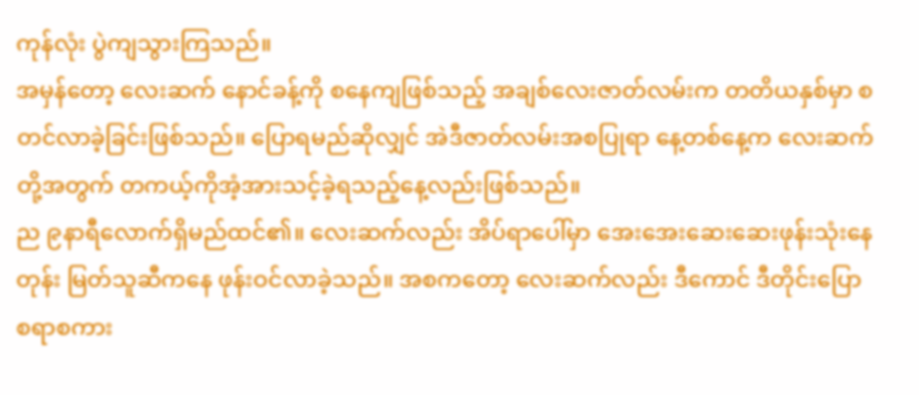ကုန်လုံး ပွဲကျသွားကြသည်။
အမှန်တော့ လေးဆက် နောင်ခန့်ကို စနေကျဖြစ်သည့် အချစ်လေးဇာတ်လမ်းက တတိယနှစ်မှာ စတင်လာခဲ့ခြင်းဖြစ်သည်။ ပြောရမည်ဆိုလျှင် အဲဒီဇာတ်လမ်းအစပြုရာ နေ့တစ်နေ့က လေးဆက်တို့အတွက် တကယ့်ကိုအံ့အားသင့်ခဲ့ရသည့်နေ့လည်းဖြစ်သည်။
ည ၉နာရီလောက်ရှိမည်ထင်၏။ လေးဆက်လည်း အိပ်ရာပေါ်မှာ အေးအေးဆေးဆေးဖုန်းသုံးနေတုန်း မြတ်သူဆီကနေ ဖုန်းဝင်လာခဲ့သည်။ အစကတော့ လေးဆက်လည်း ဒီကောင် ဒီတိုင်းပြောစရာစကား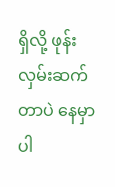ရှိလို့ ဖုန်းလှမ်းဆက်တာပဲ နေမှာပါ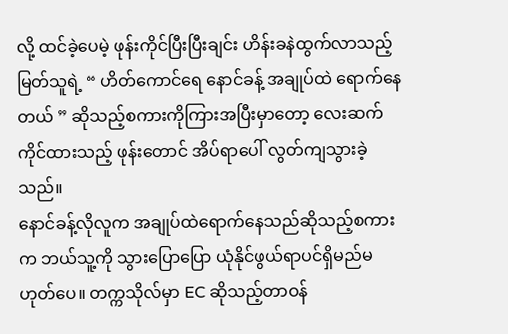လို့ ထင်ခဲ့ပေမဲ့ ဖုန်းကိုင်ပြီးပြီးချင်း ဟိန်းခနဲထွက်လာသည့် မြတ်သူရဲ့ “ ဟိတ်ကောင်ရေ နောင်ခန့် အချုပ်ထဲ ရောက်နေတယ် ” ဆိုသည့်စကားကိုကြားအပြီးမှာတော့ လေးဆက် ကိုင်ထားသည့် ဖုန်းတောင် အိပ်ရာပေါ် လွတ်ကျသွားခဲ့သည်။
နောင်ခန့်လိုလူက အချုပ်ထဲရောက်နေသည်ဆိုသည့်စကားက ဘယ်သူ့ကို သွားပြောပြော ယုံနိုင်ဖွယ်ရာပင်ရှိမည်မဟုတ်ပေ။ တက္ကသိုလ်မှာ EC ဆိုသည့်တာဝန်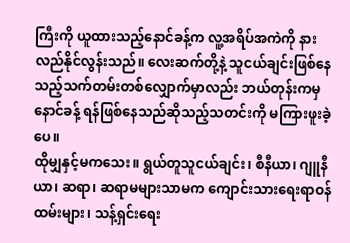ကြီးကို ယူထားသည့်နောင်ခန့်က လူ့အရိပ်အကဲကို နားလည်နိုင်လွန်းသည်။ လေးဆက်တို့နဲ့ သူငယ်ချင်းဖြစ်နေသည့်သက်တမ်းတစ်လျှောက်မှာလည်း ဘယ်တုန်းကမှ နောင်ခန့် ရန်ဖြစ်နေသည်ဆိုသည့်သတင်းကို မကြားဖူးခဲ့ပေ။
ထိုမျှနှင့်မကသေး။ ရွယ်တူသူငယ်ချင်း၊ စီနီယာ၊ ဂျူနီယာ၊ ဆရာ၊ ဆရာမများသာမက ကျောင်းသားရေးရာဝန်ထမ်းများ၊ သန့်ရှင်းရေး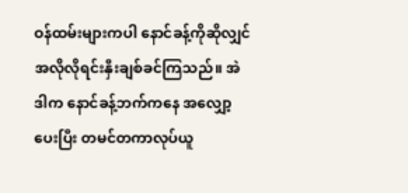ဝန်ထမ်းများကပါ နောင်ခန့်ကိုဆိုလျှင် အလိုလိုရင်းနှီးချစ်ခင်ကြသည်။ အဲဒါက နောင်ခန့်ဘက်ကနေ အလျှော့ပေးပြီး တမင်တကာလုပ်ယူ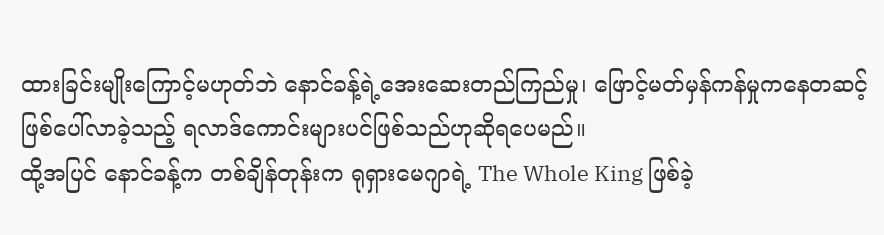ထားခြင်းမျိုးကြောင့်မဟုတ်ဘဲ နောင်ခန့်ရဲ့အေးဆေးတည်ကြည်မှု၊ ဖြောင့်မတ်မှန်ကန်မှုကနေတဆင့်ဖြစ်ပေါ်လာခဲ့သည့် ရလာဒ်ကောင်းများပင်ဖြစ်သည်ဟုဆိုရပေမည်။
ထို့အပြင် နောင်ခန့်က တစ်ချိန်တုန်းက ရုရှားမေဂျာရဲ့ The Whole King ဖြစ်ခဲ့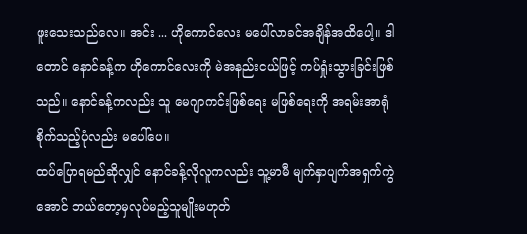ဖူးသေးသည်လေ။ အင်း ... ဟိုကောင်လေး မပေါ်လာခင်အချိန်အထိပေါ့။ ဒါတောင် နောင်ခန့်က ဟိုကောင်လေးကို မဲအနည်းငယ်ဖြင့် ကပ်ရှုံးသွားခြင်းဖြစ်သည်။ နောင်ခန့်ကလည်း သူ မေဂျာကင်းဖြစ်ရေး မဖြစ်ရေးကို အရမ်းအာရုံစိုက်သည့်ပုံလည်း မပေါ်ပေ။
ထပ်ပြောရမည်ဆိုလျှင် နောင်ခန့်လိုလူကလည်း သူ့မာမီ မျက်နှာပျက်အရှက်ကွဲအောင် ဘယ်တော့မှလုပ်မည့်သူမျိုးမဟုတ်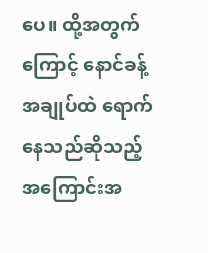ပေ။ ထို့အတွက်ကြောင့် နောင်ခန့် အချုပ်ထဲ ရောက်နေသည်ဆိုသည့်အကြောင်းအ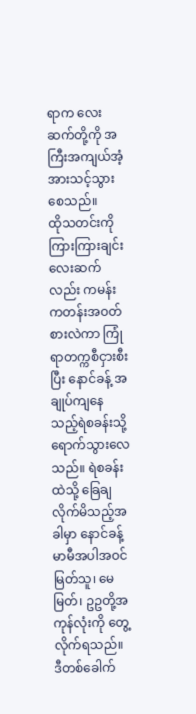ရာက လေးဆက်တို့ကို အကြီးအကျယ်အံ့အားသင့်သွားစေသည်။
ထိုသတင်းကိုကြားကြားချင်း လေးဆက်လည်း ကမန်းကတန်းအဝတ်စားလဲကာ ကြုံရာတက္ကစီငှားစီးပြီး နောင်ခန့် အချုပ်ကျနေသည့်ရဲစခန်းသို့ ရောက်သွားလေသည်။ ရဲစခန်းထဲသို့ ခြေချလိုက်မိသည့်အခါမှာ နောင်ခန့်မာမီအပါအဝင် မြတ်သူ၊ မေမြတ်၊ ဥဥတို့အကုန်လုံးကို တွေ့လိုက်ရသည်။ ဒီတစ်ခေါက်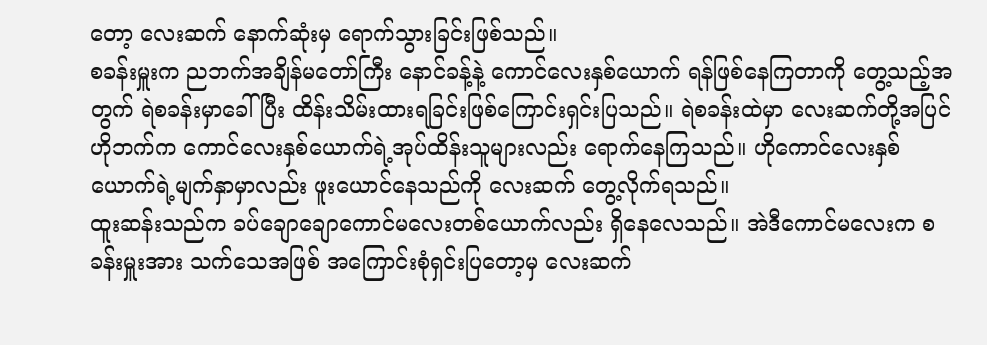တော့ လေးဆက် နောက်ဆုံးမှ ရောက်သွားခြင်းဖြစ်သည်။
စခန်းမှူးက ညဘက်အချိန်မတော်ကြီး နောင်ခန့်နဲ့ ကောင်လေးနှစ်ယောက် ရန်ဖြစ်နေကြတာကို တွေ့သည့်အတွက် ရဲစခန်းမှာခေါ်ပြီး ထိန်းသိမ်းထားရခြင်းဖြစ်ကြောင်းရှင်းပြသည်။ ရဲစခန်းထဲမှာ လေးဆက်တို့အပြင် ဟိုဘက်က ကောင်လေးနှစ်ယောက်ရဲ့အုပ်ထိန်းသူများလည်း ရောက်နေကြသည်။ ဟိုကောင်လေးနှစ်ယောက်ရဲ့မျက်နှာမှာလည်း ဖူးယောင်နေသည်ကို လေးဆက် တွေ့လိုက်ရသည်။
ထူးဆန်းသည်က ခပ်ချောချောကောင်မလေးတစ်ယောက်လည်း ရှိနေလေသည်။ အဲဒီကောင်မလေးက စခန်းမှူးအား သက်သေအဖြစ် အကြောင်းစုံရှင်းပြတော့မှ လေးဆက်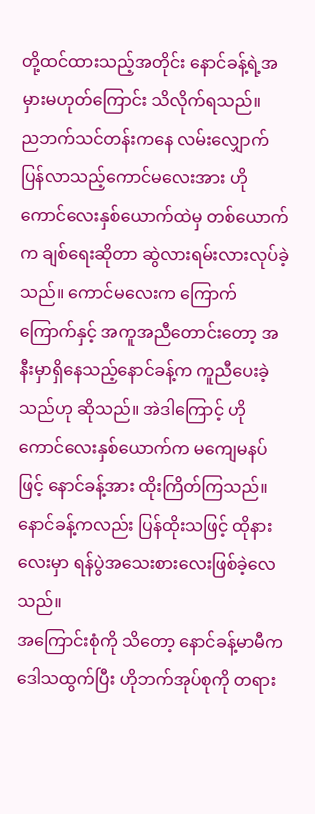တို့ထင်ထားသည့်အတိုင်း နောင်ခန့်ရဲ့အမှားမဟုတ်ကြောင်း သိလိုက်ရသည်။
ညဘက်သင်တန်းကနေ လမ်းလျှောက်ပြန်လာသည့်ကောင်မလေးအား ဟိုကောင်လေးနှစ်ယောက်ထဲမှ တစ်ယောက်က ချစ်ရေးဆိုတာ ဆွဲလားရမ်းလားလုပ်ခဲ့သည်။ ကောင်မလေးက ကြောက်ကြောက်နှင့် အကူအညီတောင်းတော့ အနီးမှာရှိနေသည့်နောင်ခန့်က ကူညီပေးခဲ့သည်ဟု ဆိုသည်။ အဲဒါကြောင့် ဟိုကောင်လေးနှစ်ယောက်က မကျေမနပ်ဖြင့် နောင်ခန့်အား ထိုးကြိတ်ကြသည်။ နောင်ခန့်ကလည်း ပြန်ထိုးသဖြင့် ထိုနားလေးမှာ ရန်ပွဲအသေးစားလေးဖြစ်ခဲ့လေသည်။
အကြောင်းစုံကို သိတော့ နောင်ခန့်မာမီက ဒေါသထွက်ပြီး ဟိုဘက်အုပ်စုကို တရား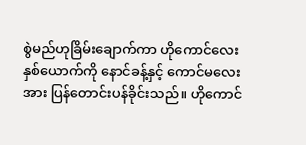စွဲမည်ဟုခြိမ်းချောက်ကာ ဟိုကောင်လေးနှစ်ယောက်ကို နောင်ခန့်နှင့် ကောင်မလေးအား ပြန်တောင်းပန်ခိုင်းသည်။ ဟိုကောင်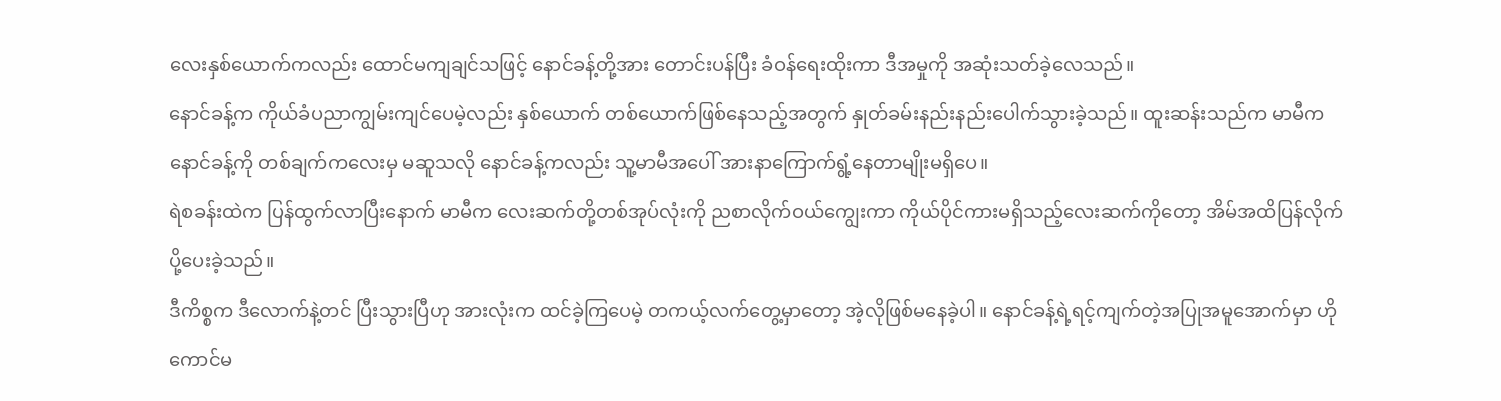လေးနှစ်ယောက်ကလည်း ထောင်မကျချင်သဖြင့် နောင်ခန့်တို့အား တောင်းပန်ပြီး ခံဝန်ရေးထိုးကာ ဒီအမှုကို အဆုံးသတ်ခဲ့လေသည်။
နောင်ခန့်က ကိုယ်ခံပညာကျွမ်းကျင်ပေမဲ့လည်း နှစ်ယောက် တစ်ယောက်ဖြစ်နေသည့်အတွက် နှုတ်ခမ်းနည်းနည်းပေါက်သွားခဲ့သည်။ ထူးဆန်းသည်က မာမီက နောင်ခန့်ကို တစ်ချက်ကလေးမှ မဆူသလို နောင်ခန့်ကလည်း သူ့မာမီအပေါ် အားနာကြောက်ရွံ့နေတာမျိုးမရှိပေ။
ရဲစခန်းထဲက ပြန်ထွက်လာပြီးနောက် မာမီက လေးဆက်တို့တစ်အုပ်လုံးကို ညစာလိုက်ဝယ်ကျွေးကာ ကိုယ်ပိုင်ကားမရှိသည့်လေးဆက်ကိုတော့ အိမ်အထိပြန်လိုက်ပို့ပေးခဲ့သည်။
ဒီကိစ္စက ဒီလောက်နဲ့တင် ပြီးသွားပြီဟု အားလုံးက ထင်ခဲ့ကြပေမဲ့ တကယ့်လက်တွေ့မှာတော့ အဲ့လိုဖြစ်မနေခဲ့ပါ။ နောင်ခန့်ရဲ့ရင့်ကျက်တဲ့အပြုအမူအောက်မှာ ဟိုကောင်မ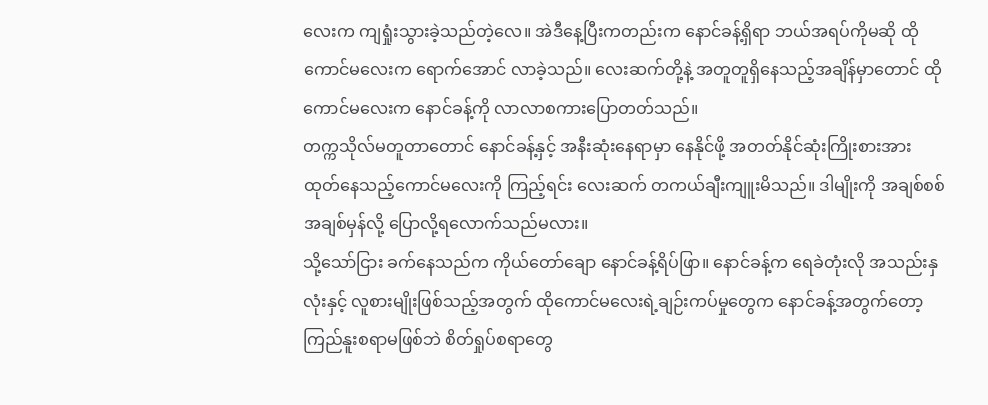လေးက ကျရှုံးသွားခဲ့သည်တဲ့လေ။ အဲဒီနေ့ပြီးကတည်းက နောင်ခန့်ရှိရာ ဘယ်အရပ်ကိုမဆို ထိုကောင်မလေးက ရောက်အောင် လာခဲ့သည်။ လေးဆက်တို့နဲ့ အတူတူရှိနေသည့်အချိန်မှာတောင် ထိုကောင်မလေးက နောင်ခန့်ကို လာလာစကားပြောတတ်သည်။
တက္ကသိုလ်မတူတာတောင် နောင်ခန့်နှင့် အနီးဆုံးနေရာမှာ နေနိုင်ဖို့ အတတ်နိုင်ဆုံးကြိုးစားအားထုတ်နေသည့်ကောင်မလေးကို ကြည့်ရင်း လေးဆက် တကယ်ချီးကျူးမိသည်။ ဒါမျိုးကို အချစ်စစ် အချစ်မှန်လို့ ပြောလို့ရလောက်သည်မလား။
သို့သော်ငြား ခက်နေသည်က ကိုယ်တော်ချော နောင်ခန့်ရိပ်ဖြာ။ နောင်ခန့်က ရေခဲတုံးလို အသည်းနှလုံးနှင့် လူစားမျိုးဖြစ်သည့်အတွက် ထိုကောင်မလေးရဲ့ချဉ်းကပ်မှုတွေက နောင်ခန့်အတွက်တော့ ကြည်နူးစရာမဖြစ်ဘဲ စိတ်ရှုပ်စရာတွေ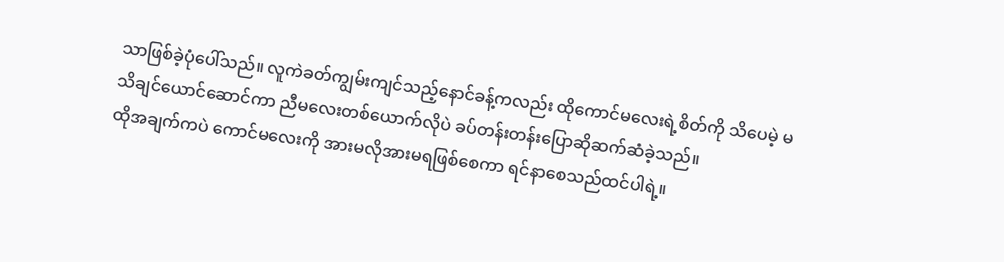သာဖြစ်ခဲ့ပုံပေါ်သည်။ လူကဲခတ်ကျွမ်းကျင်သည့်နောင်ခန့်ကလည်း ထိုကောင်မလေးရဲ့စိတ်ကို သိပေမဲ့ မသိချင်ယောင်ဆောင်ကာ ညီမလေးတစ်ယောက်လိုပဲ ခပ်တန်းတန်းပြောဆိုဆက်ဆံခဲ့သည်။
ထိုအချက်ကပဲ ကောင်မလေးကို အားမလိုအားမရဖြစ်စေကာ ရင်နာစေသည်ထင်ပါရဲ့။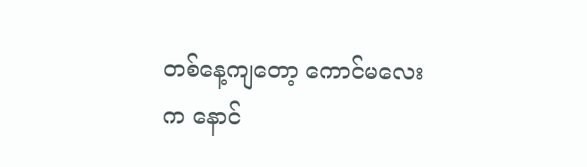တစ်နေ့ကျတော့ ကောင်မလေးက နောင်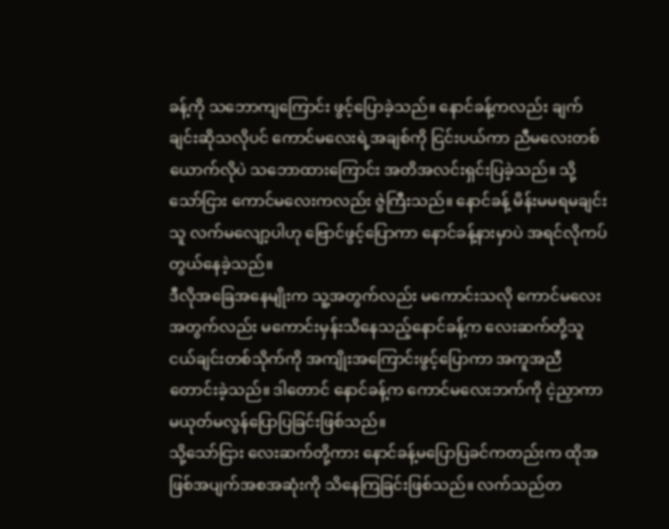ခန့်ကို သဘောကျကြောင်း ဖွင့်ပြောခဲ့သည်။ နောင်ခန့်ကလည်း ချက်ချင်းဆိုသလိုပင် ကောင်မလေးရဲ့အချစ်ကို ငြင်းပယ်ကာ ညီမလေးတစ်ယောက်လိုပဲ သဘောထားကြောင်း အတိအလင်းရှင်းပြခဲ့သည်။ သို့သော်ငြား ကောင်မလေးကလည်း ဇွဲကြီးသည်။ နောင်ခန့် မိန်းမမရမချင်း သူ လက်မလျော့ပါဟု ဗြောင်ဖွင့်ပြောကာ နောင်ခန့်နားမှာပဲ အရင်လိုကပ်တွယ်နေခဲ့သည်။
ဒီလိုအခြေအနေမျိုးက သူ့အတွက်လည်း မကောင်းသလို ကောင်မလေးအတွက်လည်း မကောင်းမှန်းသိနေသည့်နောင်ခန့်က လေးဆက်တို့သူငယ်ချင်းတစ်သိုက်ကို အကျိုးအကြောင်းဖွင့်ပြောကာ အကူအညီတောင်းခဲ့သည်။ ဒါတောင် နောင်ခန့်က ကောင်မလေးဘက်ကို ငဲ့ညှာကာ မယုတ်မလွန်ပြောပြခြင်းဖြစ်သည်။
သို့သော်ငြား လေးဆက်တို့ကား နောင်ခန့်မပြောပြခင်ကတည်းက ထိုအဖြစ်အပျက်အစအဆုံးကို သိနေကြခြင်းဖြစ်သည်။ လက်သည်တ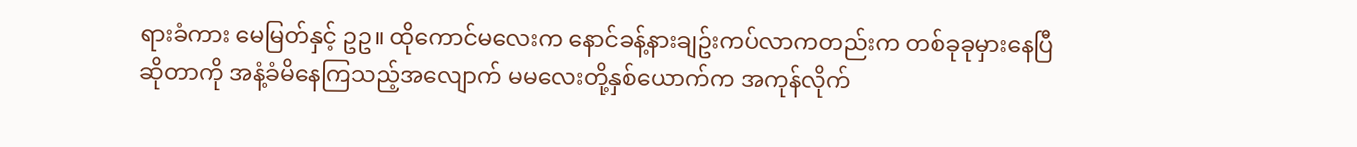ရားခံကား မေမြတ်နှင့် ဥဥ။ ထိုကောင်မလေးက နောင်ခန့်နားချဥ်းကပ်လာကတည်းက တစ်ခုခုမှားနေပြီဆိုတာကို အနံ့ခံမိနေကြသည့်အလျောက် မမလေးတို့နှစ်ယောက်က အကုန်လိုက်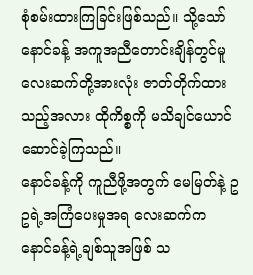စုံစမ်းထားကြခြင်းဖြစ်သည်။ သို့သော် နောင်ခန့် အကူအညီတောင်းချိန်တွင်မူ လေးဆက်တို့အားလုံး ဇာတ်တိုက်ထားသည့်အလား ထိုကိစ္စကို မသိချင်ယောင်ဆောင်ခဲ့ကြသည်။
နောင်ခန့်ကို ကူညီဖို့အတွက် မေမြတ်နဲ့ ဥဥရဲ့အကြံပေးမှုအရ လေးဆက်က နောင်ခန့်ရဲ့ချစ်သူအဖြစ် သ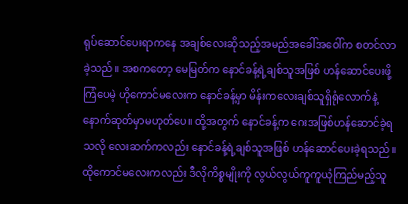ရုပ်ဆောင်ပေးရာကနေ အချစ်လေးဆိုသည့်အမည်အခေါ်အဝေါ်က စတင်လာခဲ့သည်။ အစကတော့ မေမြတ်က နောင်ခန့်ရဲ့ချစ်သူအဖြစ် ဟန်ဆောင်ပေးဖို့ကြံပေမဲ့ ဟိုကောင်မလေးက နောင်ခန့်မှာ မိန်းကလေးချစ်သူရှိရုံလောက်နဲ့ နောက်ဆုတ်မှာမဟုတ်ပေ။ ထို့အတွက် နောင်ခန့်က ဂေးအဖြစ်ဟန်ဆောင်ခဲ့ရသလို လေးဆက်ကလည်း နောင်ခန့်ရဲ့ချစ်သူအဖြစ် ဟန်ဆောင်ပေးခဲ့ရသည်။
ထိုကောင်မလေးကလည်း ဒီလိုကိစ္စမျိုးကို လွယ်လွယ်ကူကူယုံကြည်မည့်သူ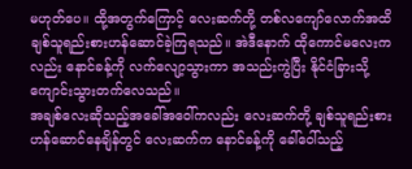မဟုတ်ပေ။ ထို့အတွက်ကြောင့် လေးဆက်တို့ တစ်လကျော်လောက်အထိ ချစ်သူရည်းစားဟန်ဆောင်ခဲ့ကြရသည်။ အဲဒီနောက် ထိုကောင်မလေးကလည်း နောင်ခန့်ကို လက်လျော့သွားကာ အသည်းကွဲပြီး နိုင်ငံခြားသို့ ကျောင်းသွားတက်လေသည်။
အချစ်လေးဆိုသည့်အခေါ်အဝေါ်ကလည်း လေးဆက်တို့ ချစ်သူရည်းစားဟန်ဆောင်နေချိန်တွင် လေးဆက်က နောင်ခန့်ကို ခေါ်ဝေါ်သည့်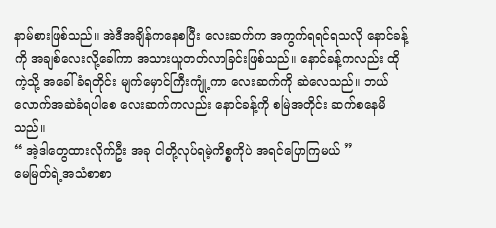နာမ်စားဖြစ်သည်။ အဲဒီအချိန်ကနေစပြီး လေးဆက်က အကွက်ရရင်ရသလို နောင်ခန့်ကို အချစ်လေးလို့ခေါ်ကာ အသားယူတတ်လာခြင်းဖြစ်သည်။ နောင်ခန့်ကလည်း ထိုကဲ့သို့ အခေါ်ခံရတိုင်း မျက်မှောင်ကြီးကျုံ့ကာ လေးဆက်ကို ဆဲလေသည်။ ဘယ်လောက်အဆဲခံရပါစေ လေးဆက်ကလည်း နောင်ခန့်ကို စမြဲအတိုင်း ဆက်စနေမိသည်။
“ အဲ့ဒါတွေထားလိုက်ဦး အခု ငါတို့လုပ်ရမဲ့ကိစ္စကိုပဲ အရင်ပြောကြမယ် ”
မေမြတ်ရဲ့အသံစာစာ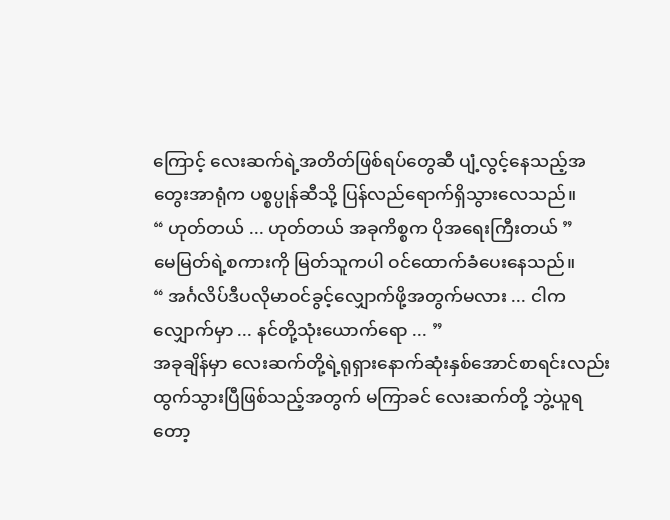ကြောင့် လေးဆက်ရဲ့အတိတ်ဖြစ်ရပ်တွေဆီ ပျံ့လွင့်နေသည့်အတွေးအာရုံက ပစ္စပ္ပုန်ဆီသို့ ပြန်လည်ရောက်ရှိသွားလေသည်။
“ ဟုတ်တယ် ... ဟုတ်တယ် အခုကိစ္စက ပိုအရေးကြီးတယ် ”
မေမြတ်ရဲ့စကားကို မြတ်သူကပါ ဝင်ထောက်ခံပေးနေသည်။
“ အင်္ဂလိပ်ဒီပလိုမာဝင်ခွင့်လျှောက်ဖို့အတွက်မလား ... ငါက လျှောက်မှာ ... နင်တို့သုံးယောက်ရော ... ”
အခုချိန်မှာ လေးဆက်တို့ရဲ့ရုရှားနောက်ဆုံးနှစ်အောင်စာရင်းလည်း ထွက်သွားပြီဖြစ်သည့်အတွက် မကြာခင် လေးဆက်တို့ ဘွဲ့ယူရတော့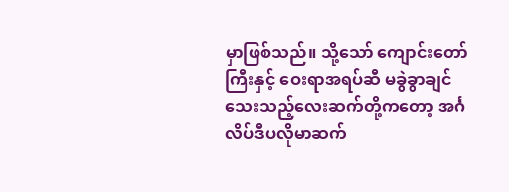မှာဖြစ်သည်။ သို့သော် ကျောင်းတော်ကြီးနှင့် ဝေးရာအရပ်ဆီ မခွဲခွာချင်သေးသည့်လေးဆက်တို့ကတော့ အင်္ဂလိပ်ဒီပလိုမာဆက်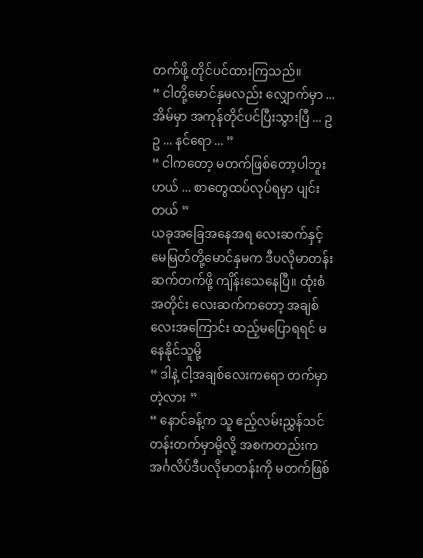တက်ဖို့ တိုင်ပင်ထားကြသည်။
“ ငါတို့မောင်နှမလည်း လျှောက်မှာ ... အိမ်မှာ အကုန်တိုင်ပင်ပြီးသွားပြီ ... ဥဥ ... နင်ရော ... ”
“ ငါကတော့ မတက်ဖြစ်တော့ပါဘူးဟယ် ... စာတွေထပ်လုပ်ရမှာ ပျင်းတယ် ”
ယခုအခြေအနေအရ လေးဆက်နှင့် မေမြတ်တို့မောင်နှမက ဒီပလိုမာတန်းဆက်တက်ဖို့ ကျိန်းသေနေပြီ။ ထုံးစံအတိုင်း လေးဆက်ကတော့ အချစ်လေးအကြောင်း ထည့်မပြောရရင် မနေနိုင်သူမို့
“ ဒါနဲ့ ငါ့အချစ်လေးကရော တက်မှာတဲ့လား ”
“ နောင်ခန့်က သူ ဧည့်လမ်းညွှန်သင်တန်းတက်မှာမို့လို့ အစကတည်းက အင်္ဂလိပ်ဒီပလိုမာတန်းကို မတက်ဖြစ်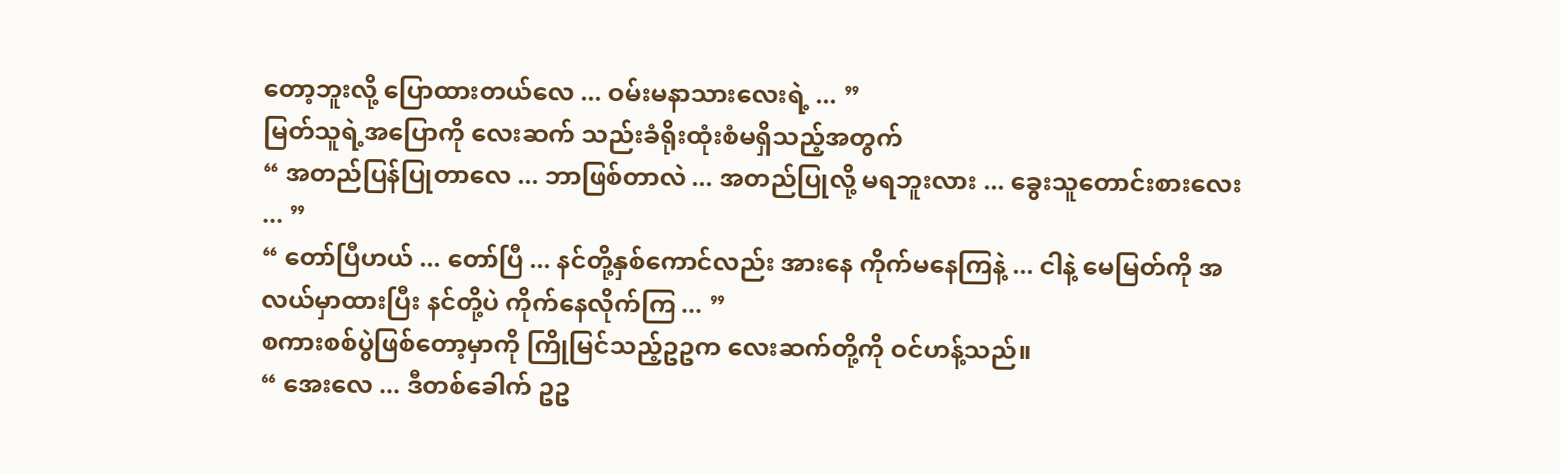တော့ဘူးလို့ ပြောထားတယ်လေ ... ဝမ်းမနာသားလေးရဲ့ ... ”
မြတ်သူရဲ့အပြောကို လေးဆက် သည်းခံရိုးထုံးစံမရှိသည့်အတွက်
“ အတည်ပြန်ပြုတာလေ ... ဘာဖြစ်တာလဲ ... အတည်ပြုလို့ မရဘူးလား ... ခွေးသူတောင်းစားလေး ... ”
“ တော်ပြီဟယ် ... တော်ပြီ ... နင်တို့နှစ်ကောင်လည်း အားနေ ကိုက်မနေကြနဲ့ ... ငါနဲ့ မေမြတ်ကို အလယ်မှာထားပြီး နင်တို့ပဲ ကိုက်နေလိုက်ကြ ... ”
စကားစစ်ပွဲဖြစ်တော့မှာကို ကြိုမြင်သည့်ဥဥက လေးဆက်တို့ကို ဝင်ဟန့်သည်။
“ အေးလေ ... ဒီတစ်ခေါက် ဥဥ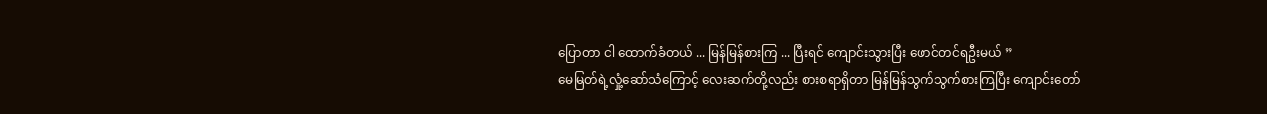ပြောတာ ငါ ထောက်ခံတယ် ... မြန်မြန်စားကြ ... ပြီးရင် ကျောင်းသွားပြီး ဖောင်တင်ရဦးမယ် ”
မေမြတ်ရဲ့လှုံ့ဆော်သံကြောင့် လေးဆက်တို့လည်း စားစရာရှိတာ မြန်မြန်သွက်သွက်စားကြပြီး ကျောင်းတော်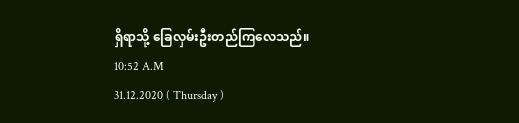ရှိရာသို့ ခြေလှမ်းဦးတည်ကြလေသည်။
10:52 A.M
31.12.2020 ( Thursday )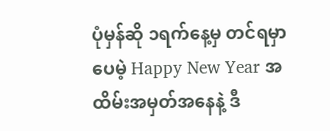ပုံမှန်ဆို ၁ရက်နေ့မှ တင်ရမှာပေမဲ့ Happy New Year အထိမ်းအမှတ်အနေနဲ့ ဒီ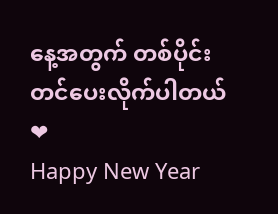နေ့အတွက် တစ်ပိုင်း တင်ပေးလိုက်ပါတယ် ❤
Happy New Year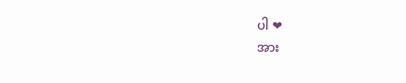ပါ ❤
အား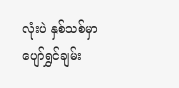လုံးပဲ နှစ်သစ်မှာ ပျော်ရွှင်ချမ်း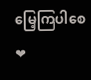မြေ့ကြပါစေ ❤